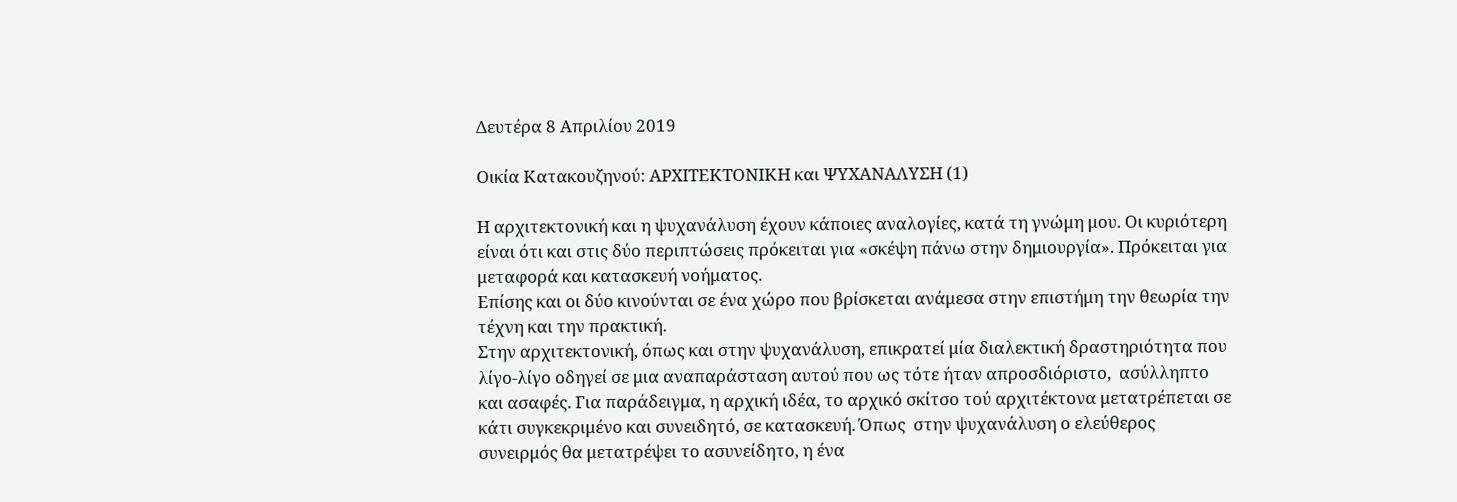Δευτέρα 8 Απριλίου 2019

Οικία Κατακουζηνού: ΑΡΧΙΤΕΚΤΟΝΙΚΗ και ΨΥΧΑΝΑΛΥΣΗ (1)

Η αρχιτεκτονική και η ψυχανάλυση έχουν κάποιες αναλογίες, κατά τη γνώμη μου. Οι κυριότερη είναι ότι και στις δύο περιπτώσεις πρόκειται για «σκέψη πάνω στην δημιουργία». Πρόκειται για μεταφορά και κατασκευή νοήματος.
Επίσης και οι δύο κινούνται σε ένα χώρο που βρίσκεται ανάμεσα στην επιστήμη την θεωρία την τέχνη και την πρακτική.
Στην αρχιτεκτονική, όπως και στην ψυχανάλυση, επικρατεί μία διαλεκτική δραστηριότητα που λίγο-λίγο οδηγεί σε μια αναπαράσταση αυτού που ως τότε ήταν απροσδιόριστο,  ασύλληπτο και ασαφές. Για παράδειγμα, η αρχική ιδέα, το αρχικό σκίτσο τού αρχιτέκτονα μετατρέπεται σε κάτι συγκεκριμένο και συνειδητό, σε κατασκευή. Όπως  στην ψυχανάλυση ο ελεύθερος συνειρμός θα μετατρέψει το ασυνείδητο, η ένα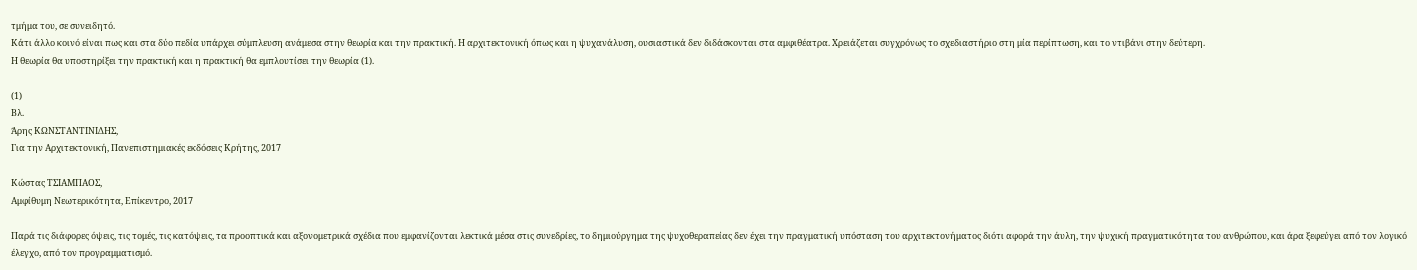τμήμα του, σε συνειδητό.
Κάτι άλλο κοινό είναι πως και στα δύο πεδία υπάρχει σύμπλευση ανάμεσα στην θεωρία και την πρακτική. Η αρχιτεκτονική όπως και η ψυχανάλυση, ουσιαστικά δεν διδάσκονται στα αμφιθέατρα. Χρειάζεται συγχρόνως το σχεδιαστήριο στη μία περίπτωση, και το ντιβάνι στην δεύτερη.
Η θεωρία θα υποστηρίξει την πρακτική και η πρακτική θα εμπλουτίσει την θεωρία (1).

(1)
Βλ.
Άρης ΚΩΝΣΤΑΝΤΙΝΙΔΗΣ,
Για την Αρχιτεκτονική, Πανεπιστημιακές εκδόσεις Κρήτης, 2017

Κώστας ΤΣΙΑΜΠΑΟΣ,
Αμφίθυμη Νεωτερικότητα, Επίκεντρο, 2017

Παρά τις διάφορες όψεις, τις τομές, τις κατόψεις, τα προοπτικά και αξονομετρικά σχέδια που εμφανίζονται λεκτικά μέσα στις συνεδρίες, το δημιούργημα της ψυχοθεραπείας δεν έχει την πραγματική υπόσταση του αρχιτεκτονήματος διότι αφορά την άυλη, την ψυχική πραγματικότητα του ανθρώπου, και άρα ξεφεύγει από τον λογικό έλεγχο, από τον προγραμματισμό.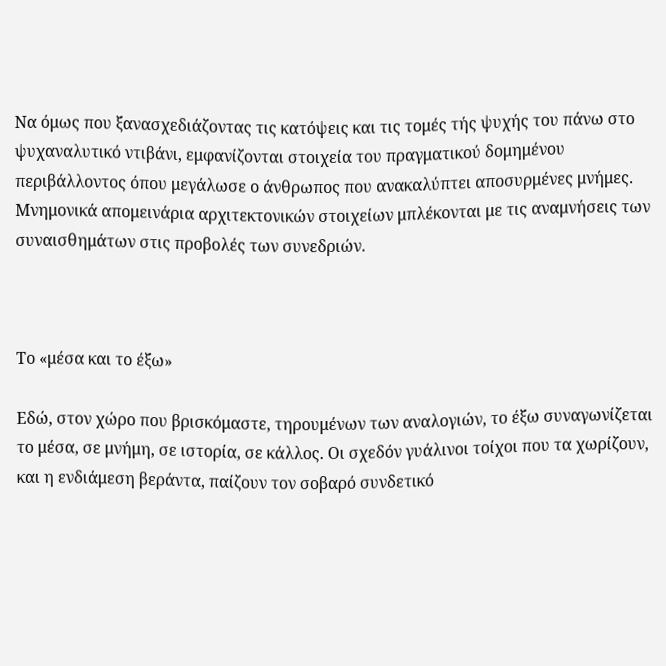Να όμως που ξανασχεδιάζοντας τις κατόψεις και τις τομές τής ψυχής του πάνω στο ψυχαναλυτικό ντιβάνι, εμφανίζονται στοιχεία του πραγματικού δομημένου περιβάλλοντος όπου μεγάλωσε ο άνθρωπος που ανακαλύπτει αποσυρμένες μνήμες. Μνημονικά απομεινάρια αρχιτεκτονικών στοιχείων μπλέκονται με τις αναμνήσεις των συναισθημάτων στις προβολές των συνεδριών.



Το «μέσα και το έξω»

Εδώ, στον χώρο που βρισκόμαστε, τηρουμένων των αναλογιών, το έξω συναγωνίζεται το μέσα, σε μνήμη, σε ιστορία, σε κάλλος. Οι σχεδόν γυάλινοι τοίχοι που τα χωρίζουν, και η ενδιάμεση βεράντα, παίζουν τον σοβαρό συνδετικό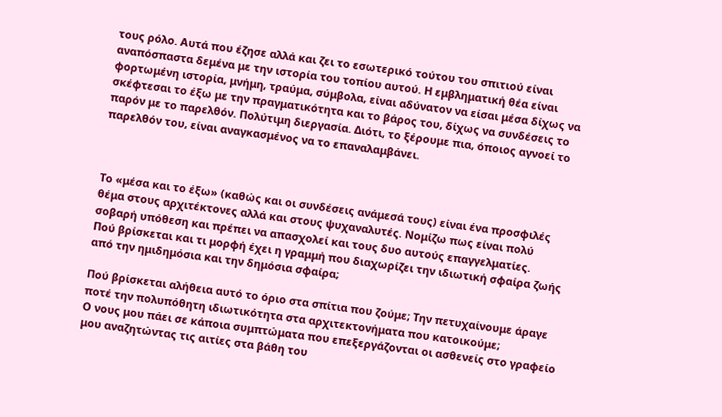τους ρόλο. Αυτά που έζησε αλλά και ζει το εσωτερικό τούτου του σπιτιού είναι αναπόσπαστα δεμένα με την ιστορία του τοπίου αυτού. Η εμβληματική θέα είναι φορτωμένη ιστορία, μνήμη, τραύμα, σύμβολα, είναι αδύνατον να είσαι μέσα δίχως να σκέφτεσαι το έξω με την πραγματικότητα και το βάρος του, δίχως να συνδέσεις το παρόν με το παρελθόν. Πολύτιμη διεργασία. Διότι, το ξέρουμε πια, όποιος αγνοεί το παρελθόν του, είναι αναγκασμένος να το επαναλαμβάνει.



Το «μέσα και το έξω» (καθώς και οι συνδέσεις ανάμεσά τους) είναι ένα προσφιλές θέμα στους αρχιτέκτονες αλλά και στους ψυχαναλυτές. Νομίζω πως είναι πολύ σοβαρή υπόθεση και πρέπει να απασχολεί και τους δυο αυτούς επαγγελματίες.
Πού βρίσκεται και τι μορφή έχει η γραμμή που διαχωρίζει την ιδιωτική σφαίρα ζωής από την ημιδημόσια και την δημόσια σφαίρα;

Πού βρίσκεται αλήθεια αυτό το όριο στα σπίτια που ζούμε; Την πετυχαίνουμε άραγε ποτέ την πολυπόθητη ιδιωτικότητα στα αρχιτεκτονήματα που κατοικούμε;
Ο νους μου πάει σε κάποια συμπτώματα που επεξεργάζονται οι ασθενείς στο γραφείο μου αναζητώντας τις αιτίες στα βάθη του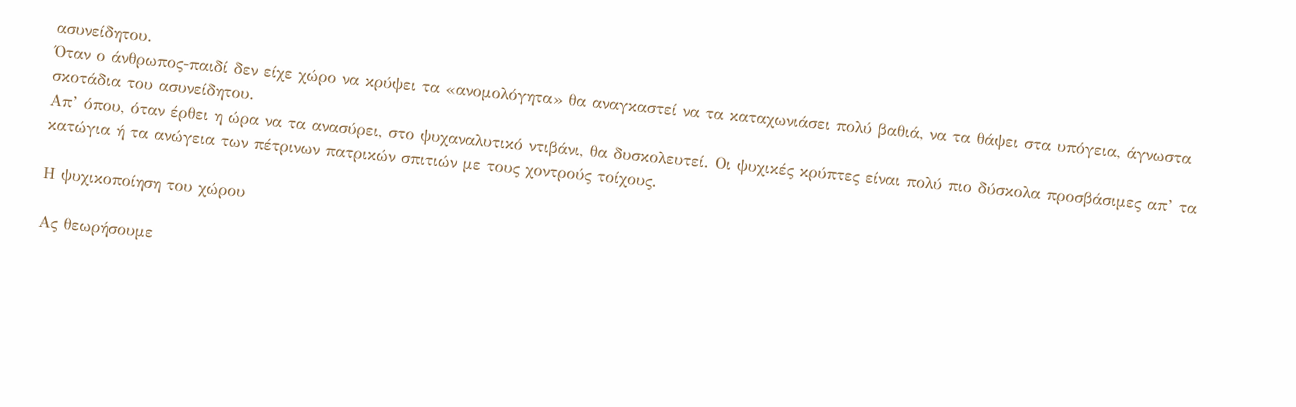ασυνείδητου.
Όταν ο άνθρωπος-παιδί δεν είχε χώρο να κρύψει τα «ανομολόγητα» θα αναγκαστεί να τα καταχωνιάσει πολύ βαθιά, να τα θάψει στα υπόγεια, άγνωστα σκοτάδια του ασυνείδητου.
Απ’ όπου, όταν έρθει η ώρα να τα ανασύρει, στο ψυχαναλυτικό ντιβάνι, θα δυσκολευτεί. Οι ψυχικές κρύπτες είναι πολύ πιο δύσκολα προσβάσιμες απ’ τα κατώγια ή τα ανώγεια των πέτρινων πατρικών σπιτιών με τους χοντρούς τοίχους.

Η ψυχικοποίηση του χώρου

Ας θεωρήσουμε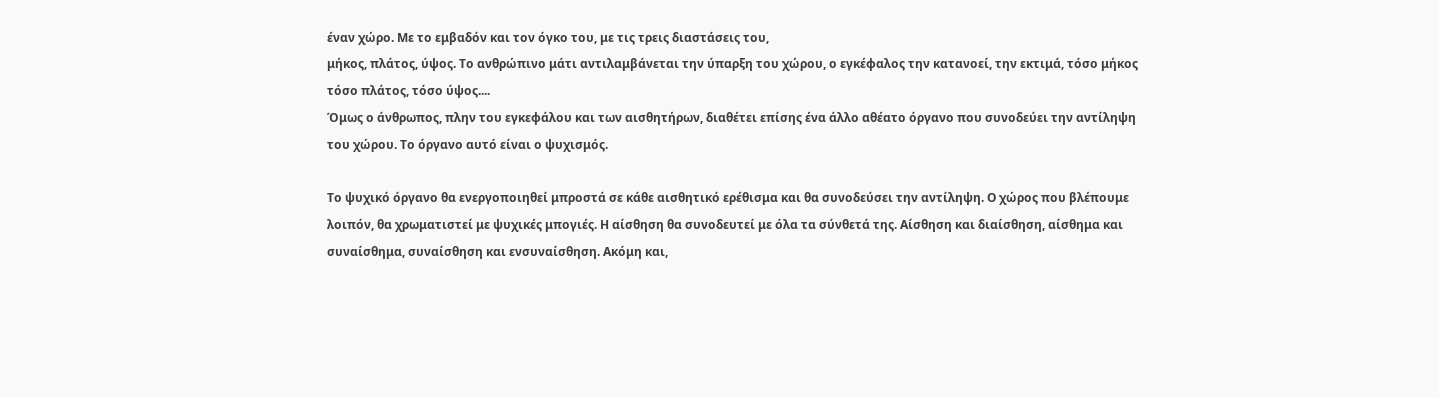έναν χώρο. Με το εμβαδόν και τον όγκο του, με τις τρεις διαστάσεις του,
μήκος, πλάτος, ύψος. Το ανθρώπινο μάτι αντιλαμβάνεται την ύπαρξη του χώρου, ο εγκέφαλος την κατανοεί, την εκτιμά, τόσο μήκος τόσο πλάτος, τόσο ύψος....
Όμως ο άνθρωπος, πλην του εγκεφάλου και των αισθητήρων, διαθέτει επίσης ένα άλλο αθέατο όργανο που συνοδεύει την αντίληψη του χώρου. Το όργανο αυτό είναι ο ψυχισμός.

Το ψυχικό όργανο θα ενεργοποιηθεί μπροστά σε κάθε αισθητικό ερέθισμα και θα συνοδεύσει την αντίληψη. Ο χώρος που βλέπουμε λοιπόν, θα χρωματιστεί με ψυχικές μπογιές. Η αίσθηση θα συνοδευτεί με όλα τα σύνθετά της. Αίσθηση και διαίσθηση, αίσθημα και συναίσθημα, συναίσθηση και ενσυναίσθηση. Ακόμη και,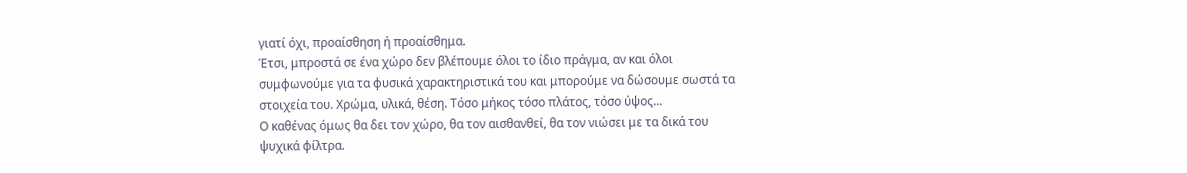γιατί όχι, προαίσθηση ή προαίσθημα.
Έτσι, μπροστά σε ένα χώρο δεν βλέπουμε όλοι το ίδιο πράγμα, αν και όλοι συμφωνούμε για τα φυσικά χαρακτηριστικά του και μπορούμε να δώσουμε σωστά τα στοιχεία του. Χρώμα, υλικά, θέση. Τόσο μήκος τόσο πλάτος, τόσο ύψος...
Ο καθένας όμως θα δει τον χώρο, θα τον αισθανθεί, θα τον νιώσει με τα δικά του ψυχικά φίλτρα.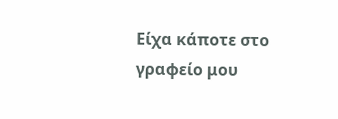Είχα κάποτε στο γραφείο μου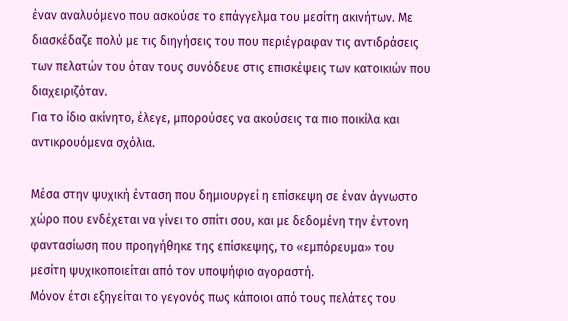έναν αναλυόμενο που ασκούσε το επάγγελμα του μεσίτη ακινήτων. Με διασκέδαζε πολύ με τις διηγήσεις του που περιέγραφαν τις αντιδράσεις των πελατών του όταν τους συνόδευε στις επισκέψεις των κατοικιών που διαχειριζόταν.
Για το ίδιο ακίνητο, έλεγε, μπορούσες να ακούσεις τα πιο ποικίλα και αντικρουόμενα σχόλια.

Μέσα στην ψυχική ένταση που δημιουργεί η επίσκεψη σε έναν άγνωστο χώρο που ενδέχεται να γίνει το σπίτι σου, και με δεδομένη την έντονη φαντασίωση που προηγήθηκε της επίσκεψης, το «εμπόρευμα» του μεσίτη ψυχικοποιείται από τον υποψήφιο αγοραστή.
Μόνον έτσι εξηγείται το γεγονός πως κάποιοι από τους πελάτες του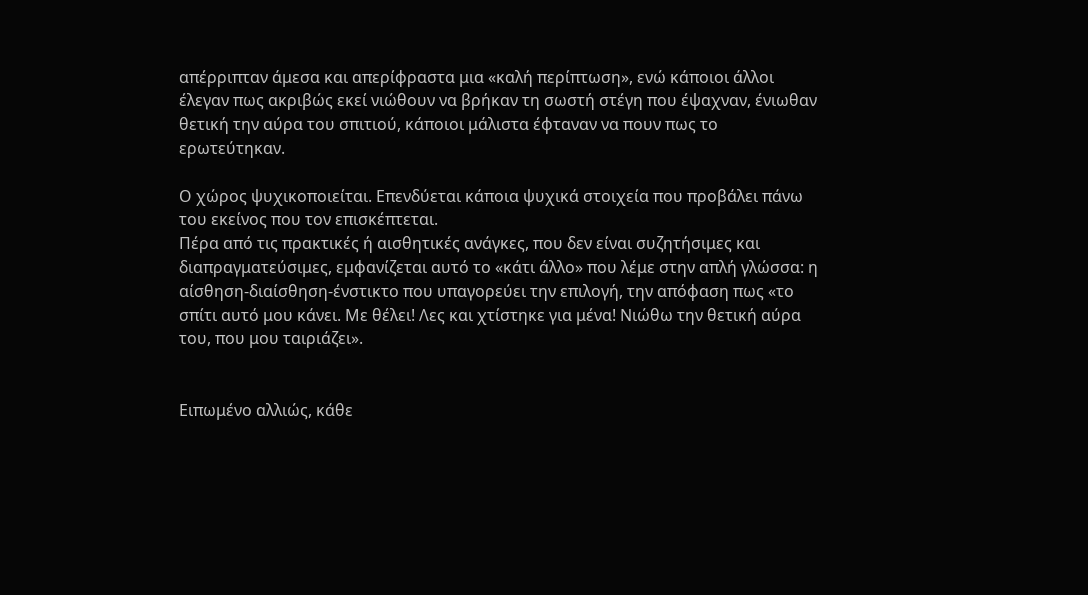απέρριπταν άμεσα και απερίφραστα μια «καλή περίπτωση», ενώ κάποιοι άλλοι έλεγαν πως ακριβώς εκεί νιώθουν να βρήκαν τη σωστή στέγη που έψαχναν, ένιωθαν θετική την αύρα του σπιτιού, κάποιοι μάλιστα έφταναν να πουν πως το ερωτεύτηκαν.

Ο χώρος ψυχικοποιείται. Επενδύεται κάποια ψυχικά στοιχεία που προβάλει πάνω του εκείνος που τον επισκέπτεται.
Πέρα από τις πρακτικές ή αισθητικές ανάγκες, που δεν είναι συζητήσιμες και διαπραγματεύσιμες, εμφανίζεται αυτό το «κάτι άλλο» που λέμε στην απλή γλώσσα: η αίσθηση-διαίσθηση-ένστικτο που υπαγορεύει την επιλογή, την απόφαση πως «το σπίτι αυτό μου κάνει. Με θέλει! Λες και χτίστηκε για μένα! Νιώθω την θετική αύρα του, που μου ταιριάζει».


Ειπωμένο αλλιώς, κάθε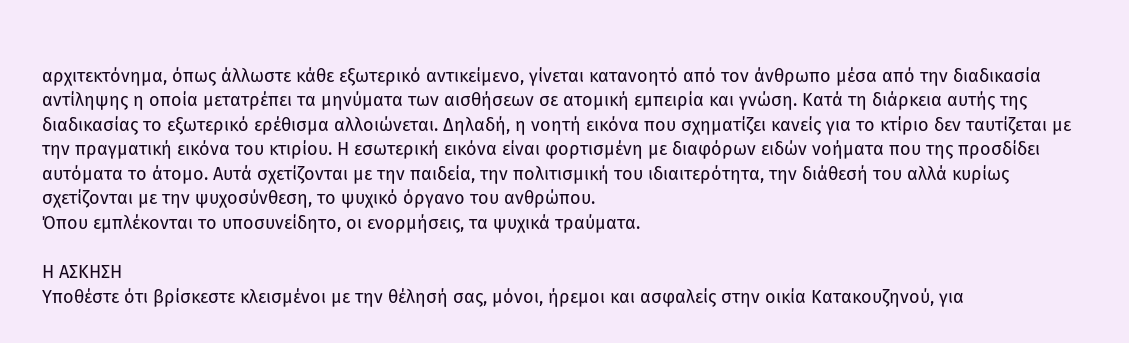αρχιτεκτόνημα, όπως άλλωστε κάθε εξωτερικό αντικείμενο, γίνεται κατανοητό από τον άνθρωπο μέσα από την διαδικασία αντίληψης η οποία μετατρέπει τα μηνύματα των αισθήσεων σε ατομική εμπειρία και γνώση. Κατά τη διάρκεια αυτής της διαδικασίας το εξωτερικό ερέθισμα αλλοιώνεται. Δηλαδή, η νοητή εικόνα που σχηματίζει κανείς για το κτίριο δεν ταυτίζεται με την πραγματική εικόνα του κτιρίου. Η εσωτερική εικόνα είναι φορτισμένη με διαφόρων ειδών νοήματα που της προσδίδει αυτόματα το άτομο. Αυτά σχετίζονται με την παιδεία, την πολιτισμική του ιδιαιτερότητα, την διάθεσή του αλλά κυρίως σχετίζονται με την ψυχοσύνθεση, το ψυχικό όργανο του ανθρώπου.
Όπου εμπλέκονται το υποσυνείδητο, οι ενορμήσεις, τα ψυχικά τραύματα.

Η ΑΣΚΗΣΗ
Υποθέστε ότι βρίσκεστε κλεισμένοι με την θέλησή σας, μόνοι, ήρεμοι και ασφαλείς στην οικία Κατακουζηνού, για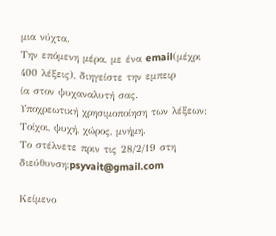μια νύχτα.
Την επόμενη μέρα, με ένα email(μέχρι 400 λέξεις), διηγείστε την εμπειρ
ία στον ψυχαναλυτή σας.
Υποχρεωτική χρησιμοποίηση των λέξεων: Τοίχοι, ψυχή, χώρος, μνήμη.
Το στέλνετε πριν τις 28/2/19 στη διεύθυνση:psyvait@gmail.com

Κείμενο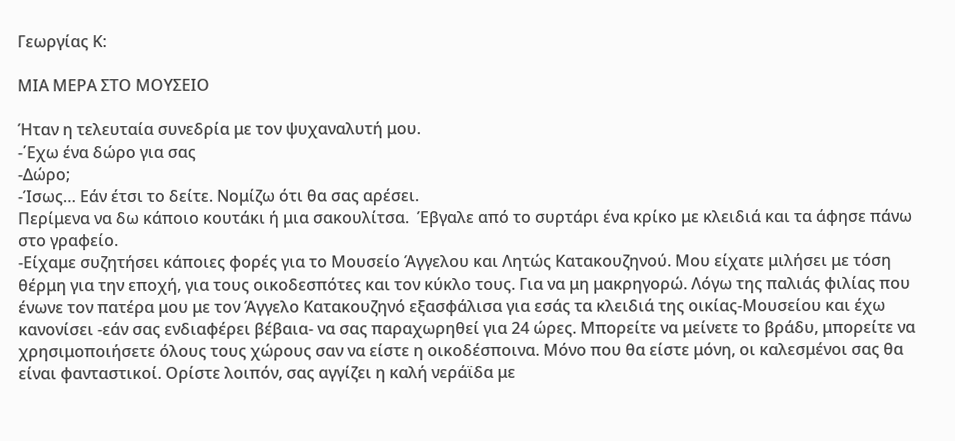Γεωργίας Κ:

ΜΙΑ ΜΕΡΑ ΣΤΟ ΜΟΥΣΕΙΟ

Ήταν η τελευταία συνεδρία με τον ψυχαναλυτή μου.
-΄Εχω ένα δώρο για σας
-Δώρο;
-Ίσως… Εάν έτσι το δείτε. Νομίζω ότι θα σας αρέσει.
Περίμενα να δω κάποιο κουτάκι ή μια σακουλίτσα.  Έβγαλε από το συρτάρι ένα κρίκο με κλειδιά και τα άφησε πάνω στο γραφείο.
-Είχαμε συζητήσει κάποιες φορές για το Μουσείο Άγγελου και Λητώς Κατακουζηνού. Μου είχατε μιλήσει με τόση θέρμη για την εποχή, για τους οικοδεσπότες και τον κύκλο τους. Για να μη μακρηγορώ. Λόγω της παλιάς φιλίας που ένωνε τον πατέρα μου με τον Άγγελο Κατακουζηνό εξασφάλισα για εσάς τα κλειδιά της οικίας-Μουσείου και έχω κανονίσει -εάν σας ενδιαφέρει βέβαια- να σας παραχωρηθεί για 24 ώρες. Μπορείτε να μείνετε το βράδυ, μπορείτε να χρησιμοποιήσετε όλους τους χώρους σαν να είστε η οικοδέσποινα. Μόνο που θα είστε μόνη, οι καλεσμένοι σας θα είναι φανταστικοί. Ορίστε λοιπόν, σας αγγίζει η καλή νεράϊδα με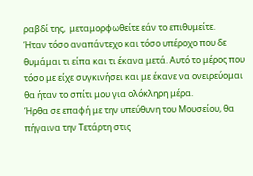ραβδί της,  μεταμορφωθείτε εάν το επιθυμείτε.
Ήταν τόσο αναπάντεχο και τόσο υπέροχο που δε θυμάμαι τι είπα και τι έκανα μετά. Αυτό το μέρος που τόσο με είχε συγκινήσει και με έκανε να ονειρεύομαι θα ήταν το σπίτι μου για ολόκληρη μέρα.
Ήρθα σε επαφή με την υπεύθυνη του Μουσείου, θα πήγαινα την Τετάρτη στις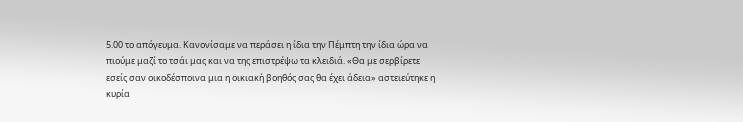5.00 το απόγευμα. Κανονίσαμε να περάσει η ίδια την Πέμπτη την ίδια ώρα να πιούμε μαζί το τσάι μας και να της επιστρέψω τα κλειδιά. «Θα με σερβίρετε εσείς σαν οικοδέσποινα μια η οικιακή βοηθός σας θα έχει άδεια» αστειεύτηκε η κυρία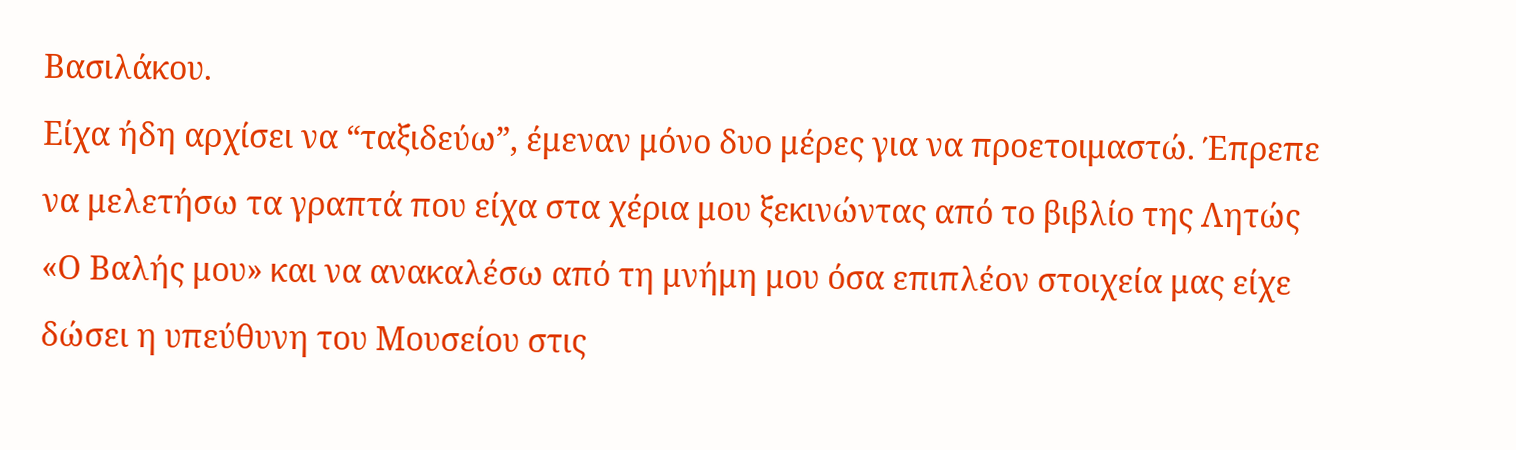Βασιλάκου.
Είχα ήδη αρχίσει να “ταξιδεύω”, έμεναν μόνο δυο μέρες για να προετοιμαστώ. Έπρεπε να μελετήσω τα γραπτά που είχα στα χέρια μου ξεκινώντας από το βιβλίο της Λητώς «Ο Βαλής μου» και να ανακαλέσω από τη μνήμη μου όσα επιπλέον στοιχεία μας είχε δώσει η υπεύθυνη του Μουσείου στις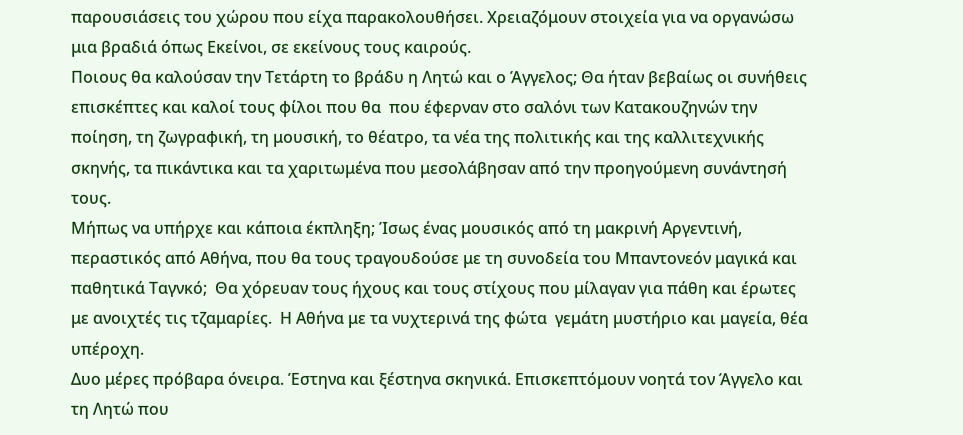παρουσιάσεις του χώρου που είχα παρακολουθήσει. Χρειαζόμουν στοιχεία για να οργανώσω μια βραδιά όπως Εκείνοι, σε εκείνους τους καιρούς.
Ποιους θα καλούσαν την Τετάρτη το βράδυ η Λητώ και ο Άγγελος; Θα ήταν βεβαίως οι συνήθεις επισκέπτες και καλοί τους φίλοι που θα  που έφερναν στο σαλόνι των Κατακουζηνών την ποίηση, τη ζωγραφική, τη μουσική, το θέατρο, τα νέα της πολιτικής και της καλλιτεχνικής σκηνής, τα πικάντικα και τα χαριτωμένα που μεσολάβησαν από την προηγούμενη συνάντησή τους.
Μήπως να υπήρχε και κάποια έκπληξη; Ίσως ένας μουσικός από τη μακρινή Αργεντινή, περαστικός από Αθήνα, που θα τους τραγουδούσε με τη συνοδεία του Μπαντονεόν μαγικά και παθητικά Ταγνκό;  Θα χόρευαν τους ήχους και τους στίχους που μίλαγαν για πάθη και έρωτες με ανοιχτές τις τζαμαρίες.  Η Αθήνα με τα νυχτερινά της φώτα  γεμάτη μυστήριο και μαγεία, θέα υπέροχη.
Δυο μέρες πρόβαρα όνειρα. Έστηνα και ξέστηνα σκηνικά. Επισκεπτόμουν νοητά τον Άγγελο και τη Λητώ που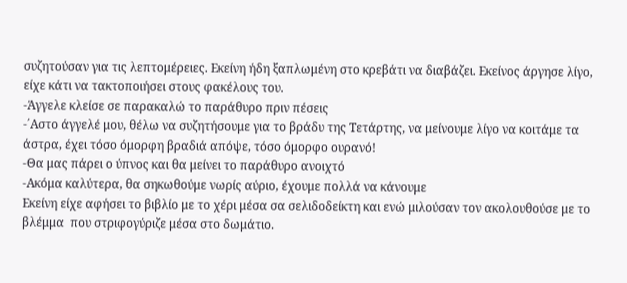συζητούσαν για τις λεπτομέρειες. Εκείνη ήδη ξαπλωμένη στο κρεβάτι να διαβάζει. Εκείνος άργησε λίγο, είχε κάτι να τακτοποιήσει στους φακέλους του.
-Άγγελε κλείσε σε παρακαλώ το παράθυρο πριν πέσεις
-΄Αστο άγγελέ μου, θέλω να συζητήσουμε για το βράδυ της Τετάρτης, να μείνουμε λίγο να κοιτάμε τα άστρα, έχει τόσο όμορφη βραδιά απόψε, τόσο όμορφο ουρανό!
-Θα μας πάρει ο ύπνος και θα μείνει το παράθυρο ανοιχτό
-Ακόμα καλύτερα, θα σηκωθούμε νωρίς αύριο, έχουμε πολλά να κάνουμε
Εκείνη είχε αφήσει το βιβλίο με το χέρι μέσα σα σελιδοδείκτη και ενώ μιλούσαν τον ακολουθούσε με το βλέμμα  που στριφογύριζε μέσα στο δωμάτιο.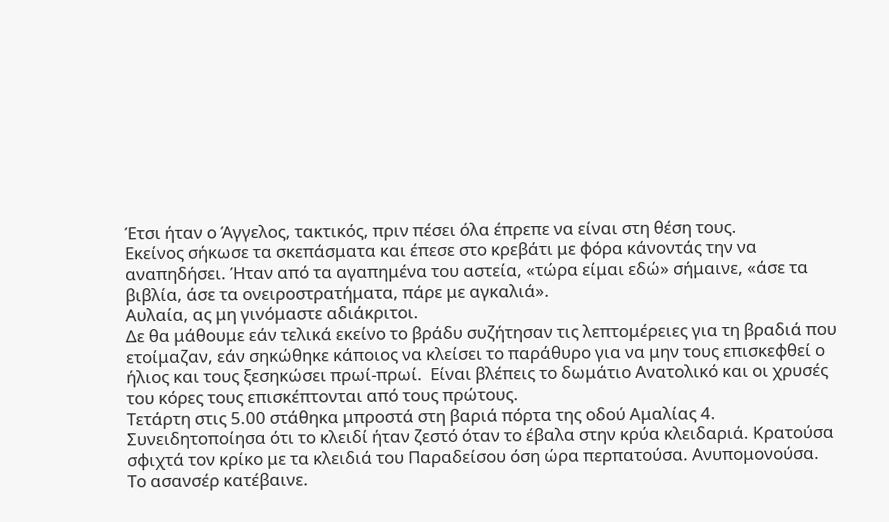Έτσι ήταν ο Άγγελος, τακτικός, πριν πέσει όλα έπρεπε να είναι στη θέση τους.
Εκείνος σήκωσε τα σκεπάσματα και έπεσε στο κρεβάτι με φόρα κάνοντάς την να αναπηδήσει. Ήταν από τα αγαπημένα του αστεία, «τώρα είμαι εδώ» σήμαινε, «άσε τα βιβλία, άσε τα ονειροστρατήματα, πάρε με αγκαλιά».
Αυλαία, ας μη γινόμαστε αδιάκριτοι.
Δε θα μάθουμε εάν τελικά εκείνο το βράδυ συζήτησαν τις λεπτομέρειες για τη βραδιά που ετοίμαζαν, εάν σηκώθηκε κάποιος να κλείσει το παράθυρο για να μην τους επισκεφθεί ο ήλιος και τους ξεσηκώσει πρωί-πρωί.  Είναι βλέπεις το δωμάτιο Ανατολικό και οι χρυσές του κόρες τους επισκέπτονται από τους πρώτους.
Τετάρτη στις 5.00 στάθηκα μπροστά στη βαριά πόρτα της οδού Αμαλίας 4.  Συνειδητοποίησα ότι το κλειδί ήταν ζεστό όταν το έβαλα στην κρύα κλειδαριά. Κρατούσα σφιχτά τον κρίκο με τα κλειδιά του Παραδείσου όση ώρα περπατούσα. Ανυπομονούσα.
Το ασανσέρ κατέβαινε.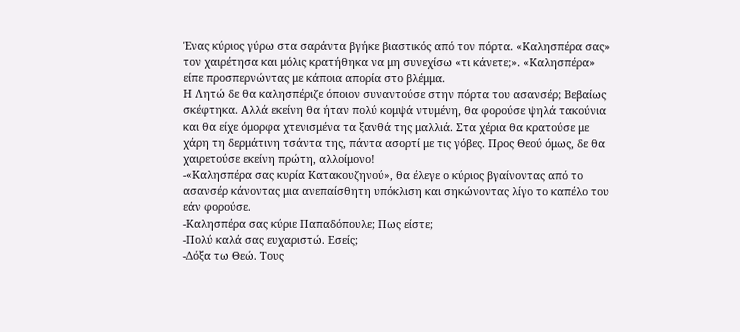Ένας κύριος γύρω στα σαράντα βγήκε βιαστικός από τον πόρτα. «Καλησπέρα σας» τον χαιρέτησα και μόλις κρατήθηκα να μη συνεχίσω «τι κάνετε;». «Καλησπέρα» είπε προσπερνώντας με κάποια απορία στο βλέμμα.
Η Λητώ δε θα καλησπέριζε όποιον συναντούσε στην πόρτα του ασανσέρ; Βεβαίως σκέφτηκα. Αλλά εκείνη θα ήταν πολύ κομψά ντυμένη, θα φορούσε ψηλά τακούνια και θα είχε όμορφα χτενισμένα τα ξανθά της μαλλιά. Στα χέρια θα κρατούσε με χάρη τη δερμάτινη τσάντα της, πάντα ασορτί με τις γόβες. Προς Θεού όμως, δε θα χαιρετούσε εκείνη πρώτη, αλλοίμονο!
-«Καλησπέρα σας κυρία Κατακουζηνού», θα έλεγε ο κύριος βγαίνοντας από το ασανσέρ κάνοντας μια ανεπαίσθητη υπόκλιση και σηκώνοντας λίγο το καπέλο του εάν φορούσε.
-Καλησπέρα σας κύριε Παπαδόπουλε; Πως είστε;
-Πολύ καλά σας ευχαριστώ. Εσείς;
-Δόξα τω Θεώ. Τους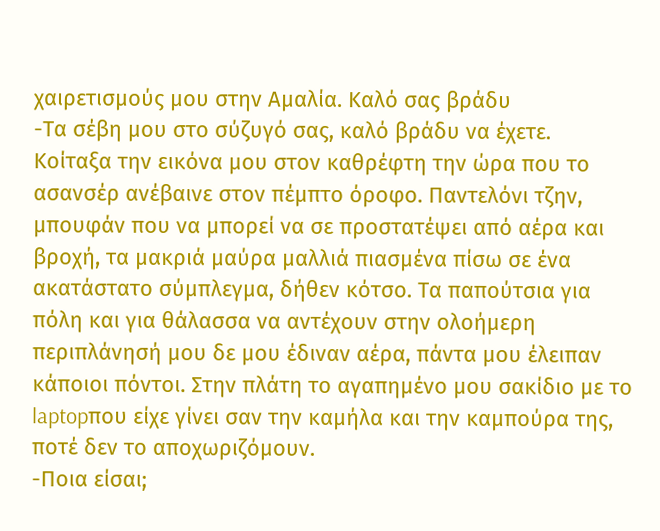χαιρετισμούς μου στην Αμαλία. Καλό σας βράδυ
-Τα σέβη μου στο σύζυγό σας, καλό βράδυ να έχετε.
Κοίταξα την εικόνα μου στον καθρέφτη την ώρα που το ασανσέρ ανέβαινε στον πέμπτο όροφο. Παντελόνι τζην, μπουφάν που να μπορεί να σε προστατέψει από αέρα και βροχή, τα μακριά μαύρα μαλλιά πιασμένα πίσω σε ένα ακατάστατο σύμπλεγμα, δήθεν κότσο. Τα παπούτσια για πόλη και για θάλασσα να αντέχουν στην ολοήμερη περιπλάνησή μου δε μου έδιναν αέρα, πάντα μου έλειπαν κάποιοι πόντοι. Στην πλάτη το αγαπημένο μου σακίδιο με το laptopπου είχε γίνει σαν την καμήλα και την καμπούρα της, ποτέ δεν το αποχωριζόμουν.
-Ποια είσαι;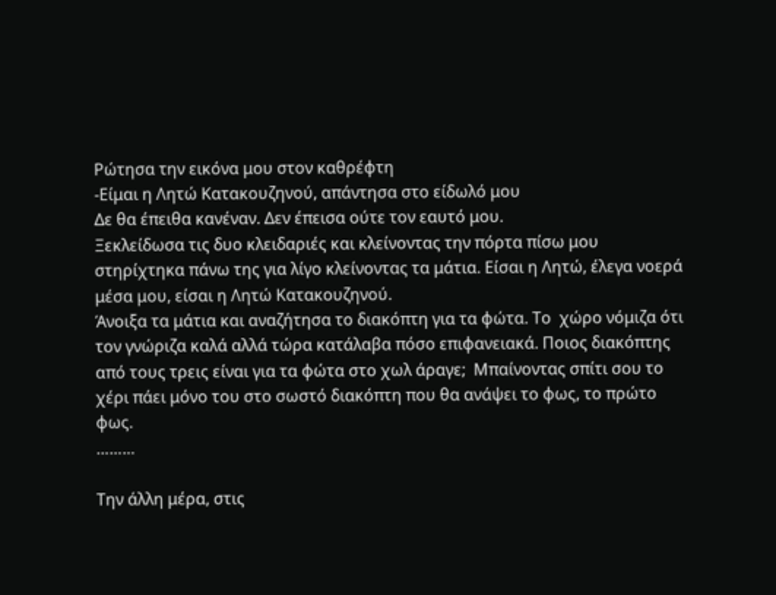Ρώτησα την εικόνα μου στον καθρέφτη
-Είμαι η Λητώ Κατακουζηνού, απάντησα στο είδωλό μου
Δε θα έπειθα κανέναν. Δεν έπεισα ούτε τον εαυτό μου.
Ξεκλείδωσα τις δυο κλειδαριές και κλείνοντας την πόρτα πίσω μου στηρίχτηκα πάνω της για λίγο κλείνοντας τα μάτια. Είσαι η Λητώ, έλεγα νοερά μέσα μου, είσαι η Λητώ Κατακουζηνού.
Άνοιξα τα μάτια και αναζήτησα το διακόπτη για τα φώτα. Το  χώρο νόμιζα ότι τον γνώριζα καλά αλλά τώρα κατάλαβα πόσο επιφανειακά. Ποιος διακόπτης από τους τρεις είναι για τα φώτα στο χωλ άραγε;  Μπαίνοντας σπίτι σου το χέρι πάει μόνο του στο σωστό διακόπτη που θα ανάψει το φως, το πρώτο φως.
………

Την άλλη μέρα, στις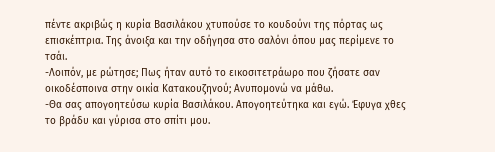πέντε ακριβώς η κυρία Βασιλάκου χτυπούσε το κουδούνι της πόρτας ως επισκέπτρια. Της άνοιξα και την οδήγησα στο σαλόνι όπου μας περίμενε το τσάι.
-Λοιπόν, με ρώτησε; Πως ήταν αυτό το εικοσιτετράωρο που ζήσατε σαν οικοδέσποινα στην οικία Κατακουζηνού; Ανυπομονώ να μάθω.
-Θα σας απογοητεύσω κυρία Βασιλάκου. Απογοητεύτηκα και εγώ. Έφυγα χθες το βράδυ και γύρισα στο σπίτι μου.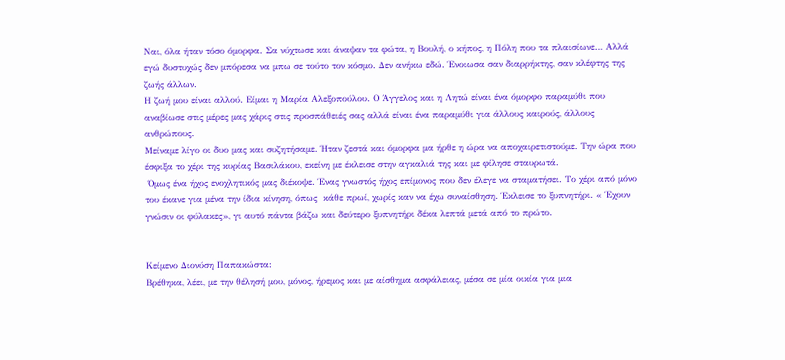Ναι, όλα ήταν τόσο όμορφα. Σα νύχτωσε και άναψαν τα φώτα, η Βουλή, ο κήπος, η Πόλη που τα πλαισίωνε… Αλλά εγώ δυστυχώς δεν μπόρεσα να μπω σε τούτο τον κόσμο. Δεν ανήκω εδώ. Ένοιωσα σαν διαρρήκτης, σαν κλέφτης της ζωής άλλων.
Η ζωή μου είναι αλλού. Είμαι η Μαρία Αλεξοπούλου. Ο Άγγελος και η Λητώ είναι ένα όμορφο παραμύθι που αναβίωσε στις μέρες μας χάρις στις προσπάθειές σας αλλά είναι ένα παραμύθι για άλλους καιρούς, άλλους ανθρώπους.
Μείναμε λίγο οι δυο μας και συζητήσαμε. Ήταν ζεστά και όμορφα μα ήρθε η ώρα να αποχαιρετιστούμε. Την ώρα που έσφιξα το χέρι της κυρίας Βασιλάκου, εκείνη με έκλεισε στην αγκαλιά της και με φίλησε σταυρωτά.
 Όμως ένα ήχος ενοχλητικός μας διέκοψε. Ένας γνωστός ήχος επίμονος που δεν έλεγε να σταματήσει. Το χέρι από μόνο του έκανε για μένα την ίδια κίνηση, όπως  κάθε πρωί, χωρίς καν να έχω συναίσθηση. Έκλεισε το ξυπνητήρι. « Έχουν γνώσιν οι φύλακες», γι αυτό πάντα βάζω και δεύτερο ξυπνητήρι δέκα λεπτά μετά από το πρώτο.


Κείμενο Διονύση Παπακώστα:
Βρέθηκα, λέει, με την θέλησή μου, μόνος, ήρεμος και με αίσθημα ασφάλειας, μέσα σε μία οικία για μια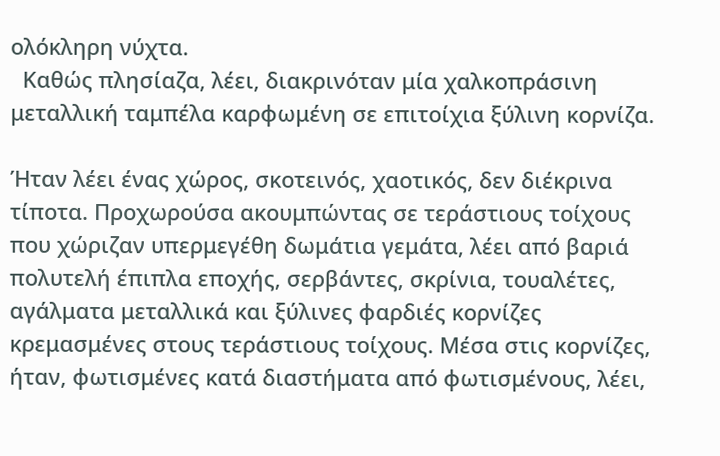ολόκληρη νύχτα.
  Καθώς πλησίαζα, λέει, διακρινόταν μία χαλκοπράσινη μεταλλική ταμπέλα καρφωμένη σε επιτοίχια ξύλινη κορνίζα.

Ήταν λέει ένας χώρος, σκοτεινός, χαοτικός, δεν διέκρινα τίποτα. Προχωρούσα ακουμπώντας σε τεράστιους τοίχους που χώριζαν υπερμεγέθη δωμάτια γεμάτα, λέει από βαριά πολυτελή έπιπλα εποχής, σερβάντες, σκρίνια, τουαλέτες, αγάλματα μεταλλικά και ξύλινες φαρδιές κορνίζες κρεμασμένες στους τεράστιους τοίχους. Μέσα στις κορνίζες, ήταν, φωτισμένες κατά διαστήματα από φωτισμένους, λέει,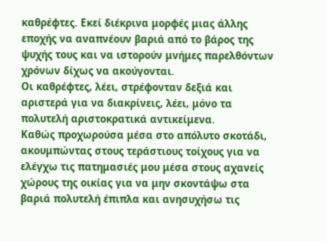καθρέφτες. Εκεί διέκρινα μορφές μιας άλλης εποχής να αναπνέουν βαριά από το βάρος της ψυχής τους και να ιστορούν μνήμες παρελθόντων χρόνων δίχως να ακούγονται.
Οι καθρέφτες, λέει, στρέφονταν δεξιά και αριστερά για να διακρίνεις, λέει, μόνο τα πολυτελή αριστοκρατικά αντικείμενα.
Καθώς προχωρούσα μέσα στο απόλυτο σκοτάδι, ακουμπώντας στους τεράστιους τοίχους για να ελέγχω τις πατημασιές μου μέσα στους αχανείς χώρους της οικίας για να μην σκοντάψω στα βαριά πολυτελή έπιπλα και ανησυχήσω τις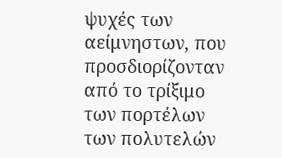ψυχές των αείμνηστων, που προσδιορίζονταν από το τρίξιμο των πορτέλων των πολυτελών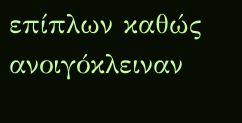επίπλων καθώς ανοιγόκλειναν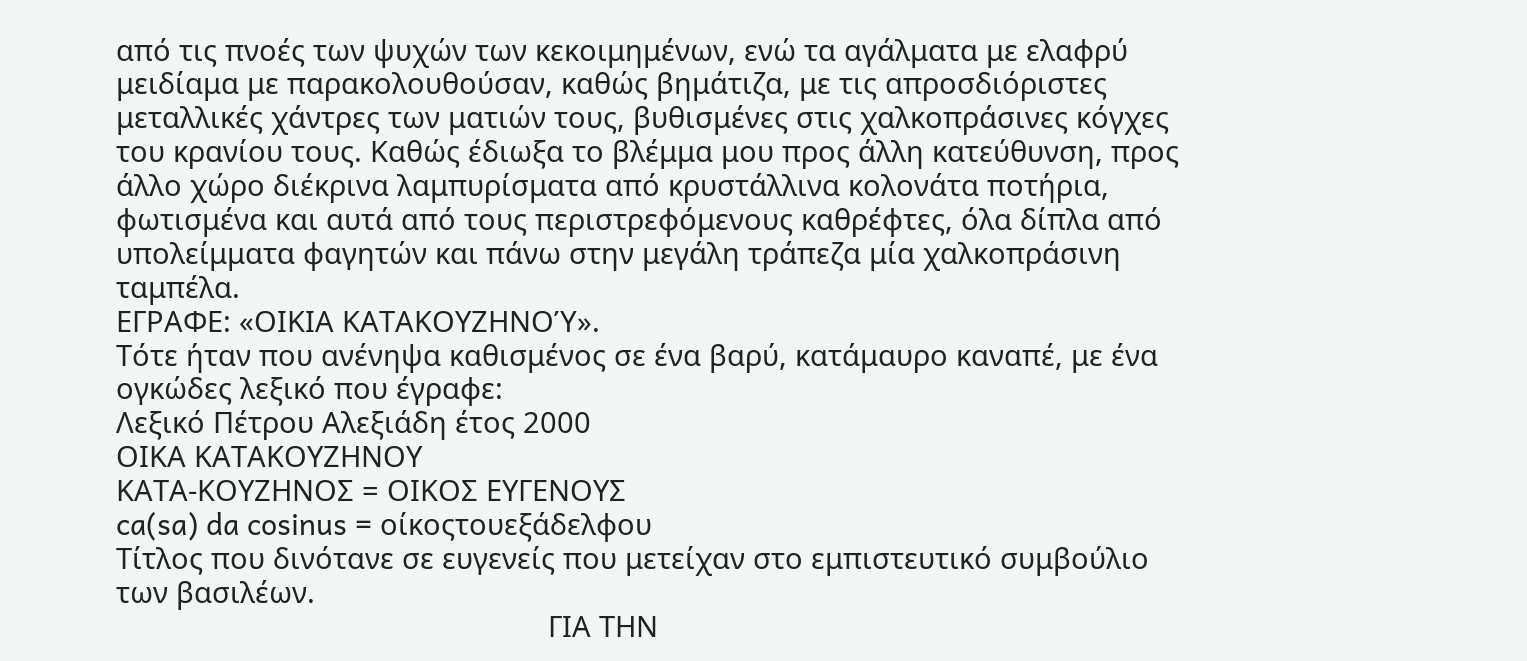από τις πνοές των ψυχών των κεκοιμημένων, ενώ τα αγάλματα με ελαφρύ μειδίαμα με παρακολουθούσαν, καθώς βημάτιζα, με τις απροσδιόριστες μεταλλικές χάντρες των ματιών τους, βυθισμένες στις χαλκοπράσινες κόγχες του κρανίου τους. Καθώς έδιωξα το βλέμμα μου προς άλλη κατεύθυνση, προς άλλο χώρο διέκρινα λαμπυρίσματα από κρυστάλλινα κολονάτα ποτήρια, φωτισμένα και αυτά από τους περιστρεφόμενους καθρέφτες, όλα δίπλα από υπολείμματα φαγητών και πάνω στην μεγάλη τράπεζα μία χαλκοπράσινη ταμπέλα.
ΕΓΡΑΦΕ: «ΟΙΚΙΑ ΚΑΤΑΚΟΥΖΗΝΟΎ».
Τότε ήταν που ανένηψα καθισμένος σε ένα βαρύ, κατάμαυρο καναπέ, με ένα ογκώδες λεξικό που έγραφε:
Λεξικό Πέτρου Αλεξιάδη έτος 2000
ΟΙΚΑ ΚΑΤΑΚΟΥΖΗΝΟΥ
ΚΑΤΑ-ΚΟΥΖΗΝΟΣ = ΟΙΚΟΣ ΕΥΓΕΝΟΥΣ
ca(sa) da cosinus = οίκοςτουεξάδελφου
Τίτλος που δινότανε σε ευγενείς που μετείχαν στο εμπιστευτικό συμβούλιο των βασιλέων.
                                                      ΓΙΑ ΤΗΝ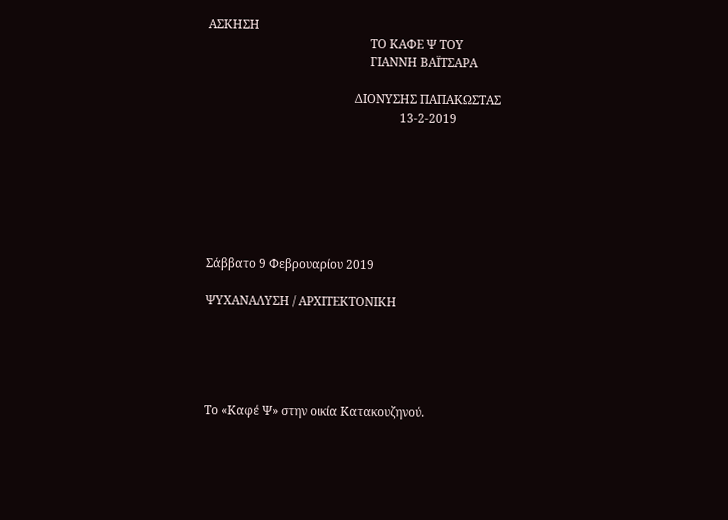ΑΣΚΗΣΗ
                                                      ΤΟ ΚΑΦΕ Ψ ΤΟΥ
                                                      ΓΙΑΝΝΗ ΒΑΪΤΣΑΡΑ

                                                 ΔΙΟΝΥΣΗΣ ΠΑΠΑΚΩΣΤΑΣ
                                                                13-2-2019







Σάββατο 9 Φεβρουαρίου 2019

ΨΥΧΑΝΑΛΥΣΗ / ΑΡΧΙΤΕΚΤΟΝΙΚΗ





Το «Καφέ Ψ» στην οικία Κατακουζηνού.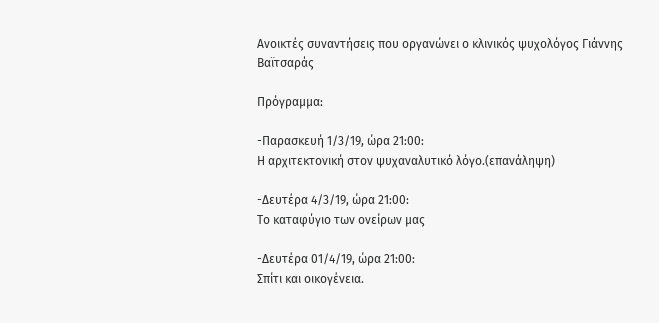Ανοικτές συναντήσεις που οργανώνει ο κλινικός ψυχολόγος Γιάννης Βαϊτσαράς

Πρόγραμμα:

-Παρασκευή 1/3/19, ώρα 21:00:
Η αρχιτεκτονική στον ψυχαναλυτικό λόγο.(επανάληψη)

-Δευτέρα 4/3/19, ώρα 21:00:
Το καταφύγιο των ονείρων μας

-Δευτέρα 01/4/19, ώρα 21:00:
Σπίτι και οικογένεια.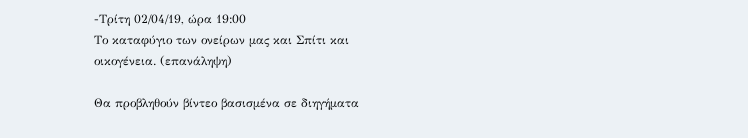-Τρίτη 02/04/19, ώρα 19:00
Το καταφύγιο των ονείρων μας και Σπίτι και οικογένεια. (επανάληψη)

Θα προβληθούν βίντεο βασισμένα σε διηγήματα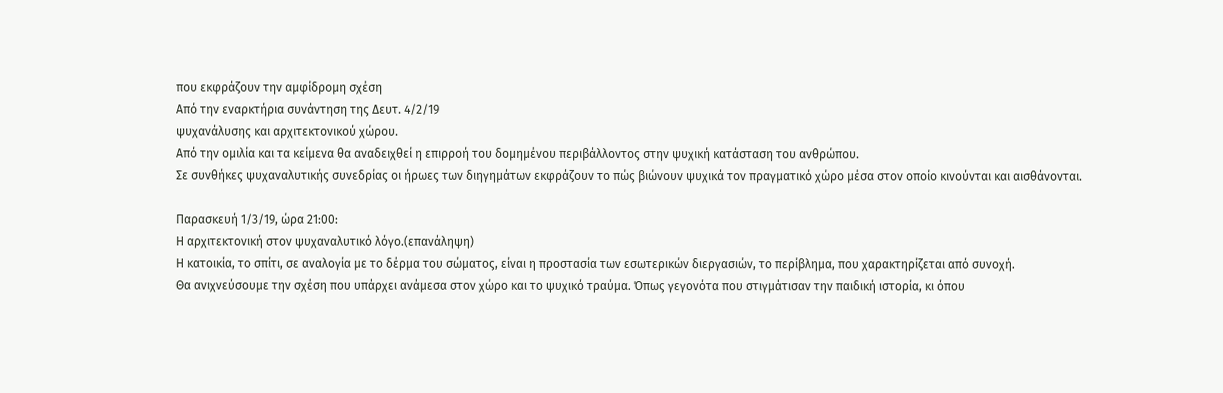που εκφράζουν την αμφίδρομη σχέση
Από την εναρκτήρια συνάντηση της Δευτ. 4/2/19
ψυχανάλυσης και αρχιτεκτονικού χώρου.
Από την ομιλία και τα κείμενα θα αναδειχθεί η επιρροή του δομημένου περιβάλλοντος στην ψυχική κατάσταση του ανθρώπου.
Σε συνθήκες ψυχαναλυτικής συνεδρίας οι ήρωες των διηγημάτων εκφράζουν το πώς βιώνουν ψυχικά τον πραγματικό χώρο μέσα στον οποίο κινούνται και αισθάνονται.

Παρασκευή 1/3/19, ώρα 21:00:
Η αρχιτεκτονική στον ψυχαναλυτικό λόγο.(επανάληψη)
Η κατοικία, το σπίτι, σε αναλογία με το δέρμα του σώματος, είναι η προστασία των εσωτερικών διεργασιών, το περίβλημα, που χαρακτηρίζεται από συνοχή.
Θα ανιχνεύσουμε την σχέση που υπάρχει ανάμεσα στον χώρο και το ψυχικό τραύμα. Όπως γεγονότα που στιγμάτισαν την παιδική ιστορία, κι όπου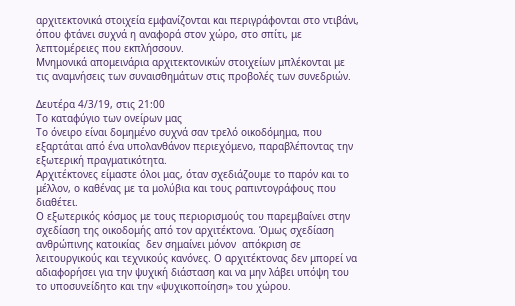αρχιτεκτονικά στοιχεία εμφανίζονται και περιγράφονται στο ντιβάνι, όπου φτάνει συχνά η αναφορά στον χώρο, στο σπίτι, με λεπτομέρειες που εκπλήσσουν.
Μνημονικά απομεινάρια αρχιτεκτονικών στοιχείων μπλέκονται με τις αναμνήσεις των συναισθημάτων στις προβολές των συνεδριών.

Δευτέρα 4/3/19, στις 21:00
Το καταφύγιο των ονείρων μας
Το όνειρο είναι δομημένο συχνά σαν τρελό οικοδόμημα, που εξαρτάται από ένα υπολανθάνον περιεχόμενο, παραβλέποντας την εξωτερική πραγματικότητα.
Αρχιτέκτονες είμαστε όλοι μας, όταν σχεδιάζουμε το παρόν και το μέλλον, ο καθένας με τα μολύβια και τους ραπιντογράφους που διαθέτει.
Ο εξωτερικός κόσμος με τους περιορισμούς του παρεμβαίνει στην σχεδίαση της οικοδομής από τον αρχιτέκτονα. Όμως σχεδίαση ανθρώπινης κατοικίας  δεν σημαίνει μόνον  απόκριση σε λειτουργικούς και τεχνικούς κανόνες. Ο αρχιτέκτονας δεν μπορεί να αδιαφορήσει για την ψυχική διάσταση και να μην λάβει υπόψη του το υποσυνείδητο και την «ψυχικοποίηση» του χώρου.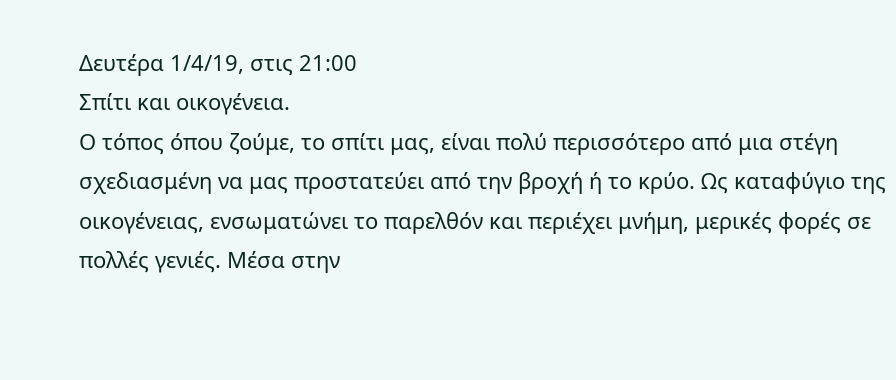Δευτέρα 1/4/19, στις 21:00
Σπίτι και οικογένεια.
Ο τόπος όπου ζούμε, το σπίτι μας, είναι πολύ περισσότερο από μια στέγη σχεδιασμένη να μας προστατεύει από την βροχή ή το κρύο. Ως καταφύγιο της οικογένειας, ενσωματώνει το παρελθόν και περιέχει μνήμη, μερικές φορές σε πολλές γενιές. Μέσα στην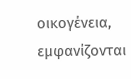οικογένεια, εμφανίζονται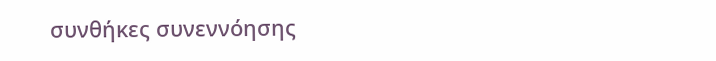συνθήκες συνεννόησης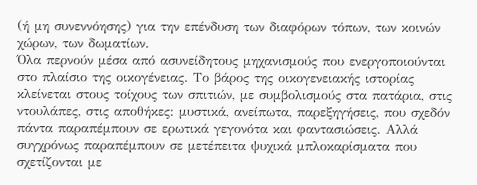(ή μη συνεννόησης) για την επένδυση των διαφόρων τόπων, των κοινών χώρων, των δωματίων.
Όλα περνούν μέσα από ασυνείδητους μηχανισμούς που ενεργοποιούνται στο πλαίσιο της οικογένειας. Το βάρος της οικογενειακής ιστορίας κλείνεται στους τοίχους των σπιτιών, με συμβολισμούς στα πατάρια, στις ντουλάπες, στις αποθήκες: μυστικά, ανείπωτα, παρεξηγήσεις, που σχεδόν πάντα παραπέμπουν σε ερωτικά γεγονότα και φαντασιώσεις. Αλλά συγχρόνως παραπέμπουν σε μετέπειτα ψυχικά μπλοκαρίσματα που σχετίζονται με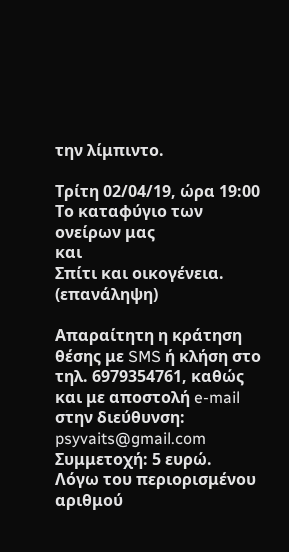την λίμπιντο.

Τρίτη 02/04/19, ώρα 19:00
Το καταφύγιο των ονείρων μας
και
Σπίτι και οικογένεια.
(επανάληψη)

Απαραίτητη η κράτηση θέσης με SMS ή κλήση στο τηλ. 6979354761, καθώς και με αποστολή e-mail στην διεύθυνση:  psyvaits@gmail.com
Συμμετοχή: 5 ευρώ.
Λόγω του περιορισμένου αριθμού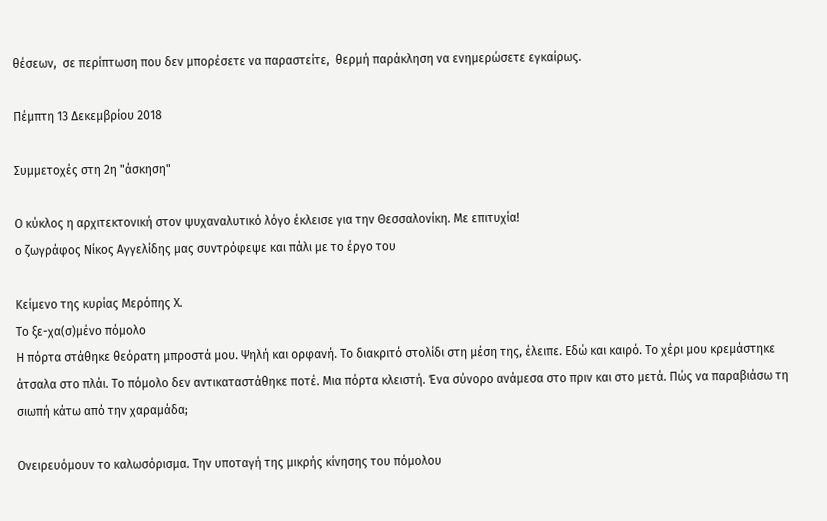θέσεων,  σε περίπτωση που δεν μπορέσετε να παραστείτε,  θερμή παράκληση να ενημερώσετε εγκαίρως.

Πέμπτη 13 Δεκεμβρίου 2018

Συμμετοχές στη 2η "άσκηση"

Ο κύκλος η αρχιτεκτονική στον ψυχαναλυτικό λόγο έκλεισε για την Θεσσαλονίκη. Με επιτυχία!
ο ζωγράφος Νίκος Αγγελίδης μας συντρόφεψε και πάλι με το έργο του

Κείμενο της κυρίας Μερόπης Χ.
Το ξε-χα(σ)μένο πόμολο
Η πόρτα στάθηκε θεόρατη μπροστά μου. Ψηλή και ορφανή. Το διακριτό στολίδι στη μέση της, έλειπε. Εδώ και καιρό. Το χέρι μου κρεμάστηκε άτσαλα στο πλάι. Το πόμολο δεν αντικαταστάθηκε ποτέ. Μια πόρτα κλειστή. Ένα σύνορο ανάμεσα στο πριν και στο μετά. Πώς να παραβιάσω τη σιωπή κάτω από την χαραμάδα;

Ονειρευόμουν το καλωσόρισμα. Την υποταγή της μικρής κίνησης του πόμολου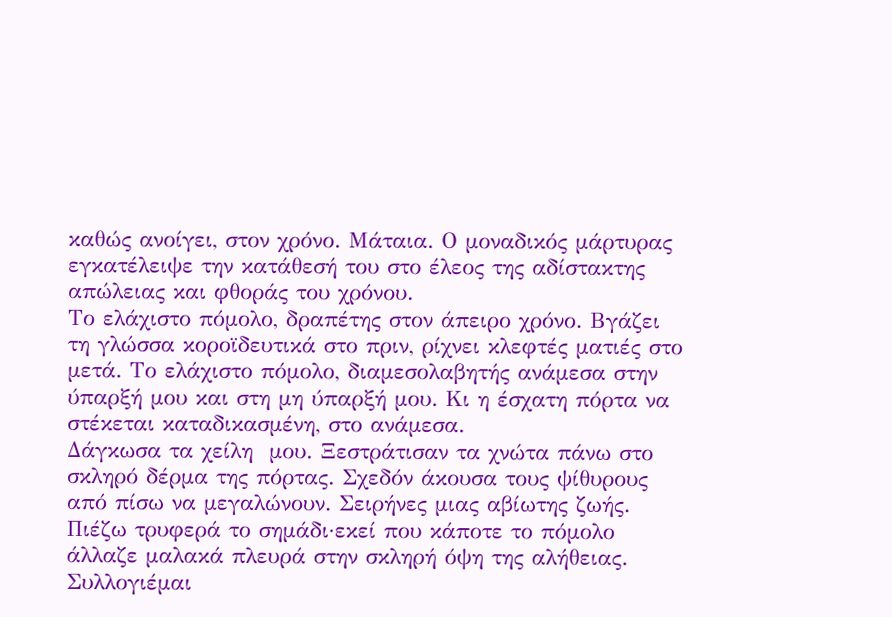καθώς ανοίγει, στον χρόνο. Μάταια. Ο μοναδικός μάρτυρας εγκατέλειψε την κατάθεσή του στο έλεος της αδίστακτης απώλειας και φθοράς του χρόνου.
Το ελάχιστο πόμολο, δραπέτης στον άπειρο χρόνο. Βγάζει τη γλώσσα κοροϊδευτικά στο πριν, ρίχνει κλεφτές ματιές στο μετά. Το ελάχιστο πόμολο, διαμεσολαβητής ανάμεσα στην ύπαρξή μου και στη μη ύπαρξή μου. Κι η έσχατη πόρτα να στέκεται καταδικασμένη, στο ανάμεσα.
Δάγκωσα τα χείλη  μου. Ξεστράτισαν τα χνώτα πάνω στο σκληρό δέρμα της πόρτας. Σχεδόν άκουσα τους ψίθυρους από πίσω να μεγαλώνουν. Σειρήνες μιας αβίωτης ζωής.
Πιέζω τρυφερά το σημάδι·εκεί που κάποτε το πόμολο άλλαζε μαλακά πλευρά στην σκληρή όψη της αλήθειας. Συλλογιέμαι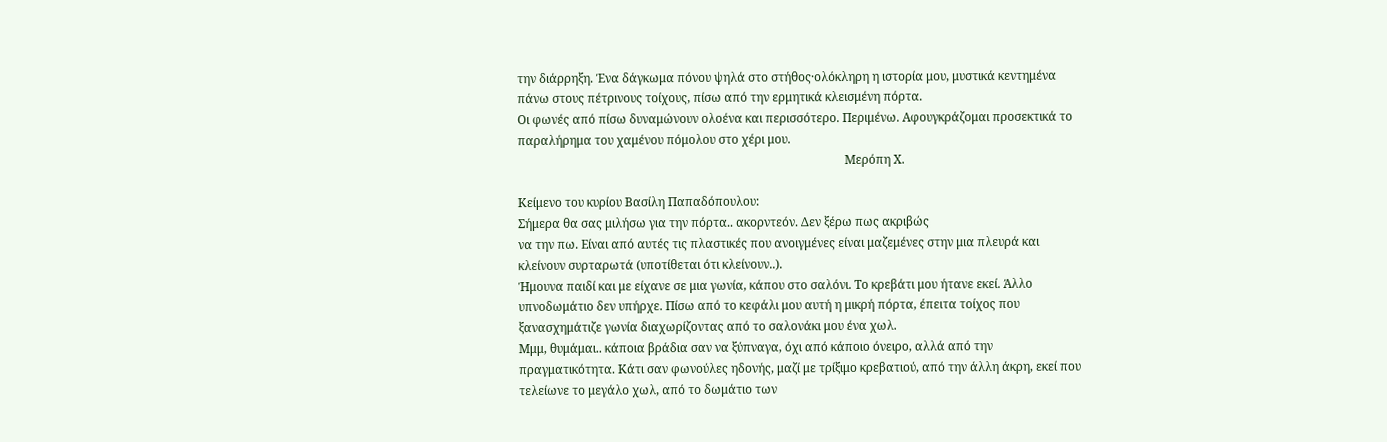την διάρρηξη. Ένα δάγκωμα πόνου ψηλά στο στήθος·ολόκληρη η ιστορία μου, μυστικά κεντημένα πάνω στους πέτρινους τοίχους, πίσω από την ερμητικά κλεισμένη πόρτα.
Οι φωνές από πίσω δυναμώνουν ολοένα και περισσότερο. Περιμένω. Αφουγκράζομαι προσεκτικά το παραλήρημα του χαμένου πόμολου στο χέρι μου.
                                                                                                             Μερόπη Χ.

Κείμενο του κυρίου Βασίλη Παπαδόπουλου:
Σήμερα θα σας μιλήσω για την πόρτα.. ακορντεόν. Δεν ξέρω πως ακριβώς
να την πω. Είναι από αυτές τις πλαστικές που ανοιγμένες είναι μαζεμένες στην μια πλευρά και κλείνουν συρταρωτά (υποτίθεται ότι κλείνουν..).
Ήμουνα παιδί και με είχανε σε μια γωνία, κάπου στο σαλόνι. Το κρεβάτι μου ήτανε εκεί. Άλλο υπνοδωμάτιο δεν υπήρχε. Πίσω από το κεφάλι μου αυτή η μικρή πόρτα, έπειτα τοίχος που ξανασχημάτιζε γωνία διαχωρίζοντας από το σαλονάκι μου ένα χωλ.
Μμμ, θυμάμαι.. κάποια βράδια σαν να ξύπναγα, όχι από κάποιο όνειρο, αλλά από την πραγματικότητα. Κάτι σαν φωνούλες ηδονής, μαζί με τρίξιμο κρεβατιού, από την άλλη άκρη, εκεί που τελείωνε το μεγάλο χωλ, από το δωμάτιο των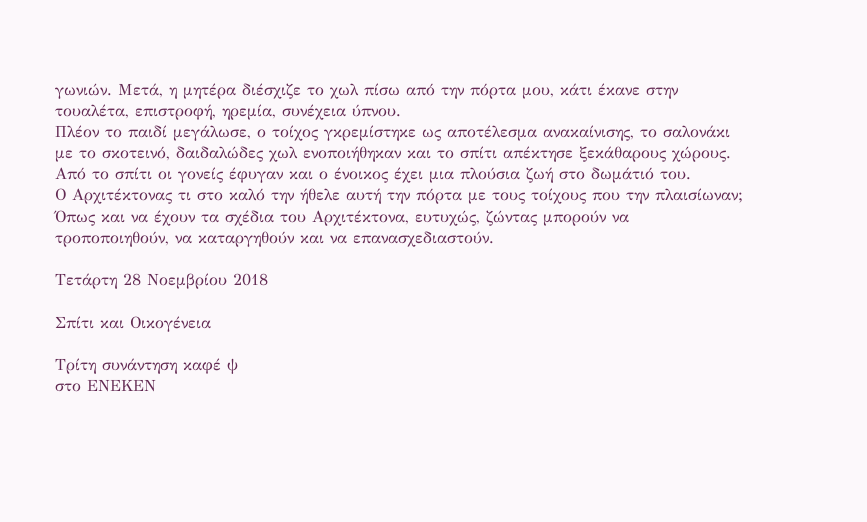γωνιών. Μετά, η μητέρα διέσχιζε το χωλ πίσω από την πόρτα μου, κάτι έκανε στην τουαλέτα, επιστροφή, ηρεμία, συνέχεια ύπνου.
Πλέον το παιδί μεγάλωσε, ο τοίχος γκρεμίστηκε ως αποτέλεσμα ανακαίνισης, το σαλονάκι με το σκοτεινό, δαιδαλώδες χωλ ενοποιήθηκαν και το σπίτι απέκτησε ξεκάθαρους χώρους. Από το σπίτι οι γονείς έφυγαν και ο ένοικος έχει μια πλούσια ζωή στο δωμάτιό του.
Ο Αρχιτέκτονας τι στο καλό την ήθελε αυτή την πόρτα με τους τοίχους που την πλαισίωναν; Όπως και να έχουν τα σχέδια του Αρχιτέκτονα, ευτυχώς, ζώντας μπορούν να τροποποιηθούν, να καταργηθούν και να επανασχεδιαστούν.

Τετάρτη 28 Νοεμβρίου 2018

Σπίτι και Οικογένεια

Τρίτη συνάντηση καφέ ψ
στο ΕΝΕΚΕΝ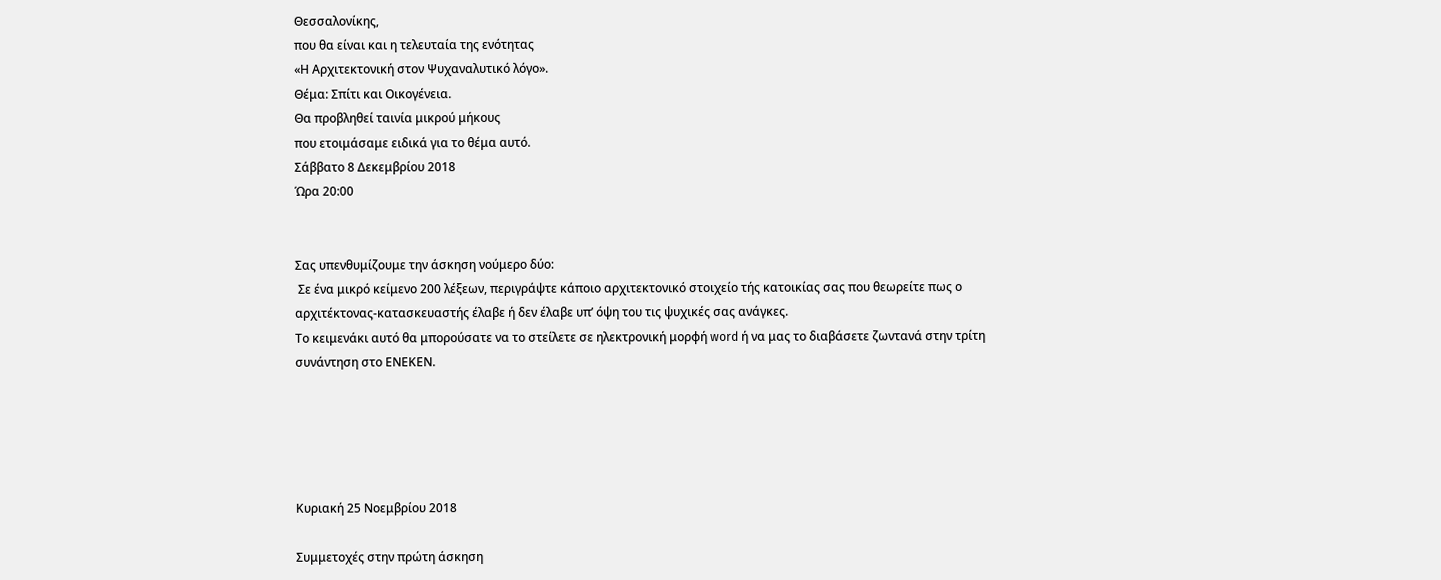Θεσσαλονίκης,
που θα είναι και η τελευταία της ενότητας
«Η Αρχιτεκτονική στον Ψυχαναλυτικό λόγο».
Θέμα: Σπίτι και Οικογένεια.
Θα προβληθεί ταινία μικρού μήκους
που ετοιμάσαμε ειδικά για το θέμα αυτό.
Σάββατο 8 Δεκεμβρίου 2018
Ώρα 20:00


Σας υπενθυμίζουμε την άσκηση νούμερο δύο:
 Σε ένα μικρό κείμενο 200 λέξεων, περιγράψτε κάποιο αρχιτεκτονικό στοιχείο τής κατοικίας σας που θεωρείτε πως ο αρχιτέκτονας-κατασκευαστής έλαβε ή δεν έλαβε υπ’ όψη του τις ψυχικές σας ανάγκες.
Το κειμενάκι αυτό θα μπορούσατε να το στείλετε σε ηλεκτρονική μορφή word ή να μας το διαβάσετε ζωντανά στην τρίτη συνάντηση στο ΕΝΕΚΕΝ.





Κυριακή 25 Νοεμβρίου 2018

Συμμετοχές στην πρώτη άσκηση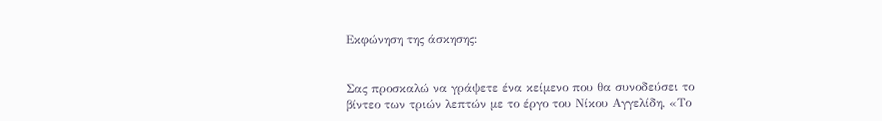Εκφώνηση της άσκησης:


Σας προσκαλώ να γράψετε ένα κείμενο που θα συνοδεύσει το βίντεο των τριών λεπτών με το έργο του Νίκου Αγγελίδη, «Το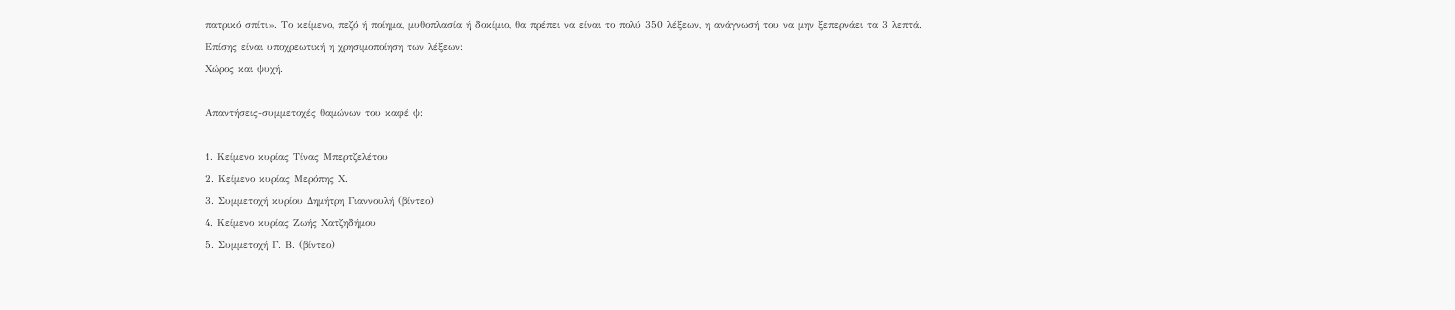πατρικό σπίτι». Το κείμενο, πεζό ή ποίημα, μυθοπλασία ή δοκίμιο, θα πρέπει να είναι το πολύ 350 λέξεων, η ανάγνωσή του να μην ξεπερνάει τα 3 λεπτά.
Επίσης είναι υποχρεωτική η χρησιμοποίηση των λέξεων:
Χώρος και ψυχή.

Απαντήσεις-συμμετοχές θαμώνων του καφέ ψ:

1. Κείμενο κυρίας Τίνας Μπερτζελέτου
2. Κείμενο κυρίας Μερόπης Χ.
3. Συμμετοχή κυρίου Δημήτρη Γιαννουλή (βίντεο)
4. Κείμενο κυρίας Ζωής Χατζηδήμου
5. Συμμετοχή Γ. Β. (βίντεο)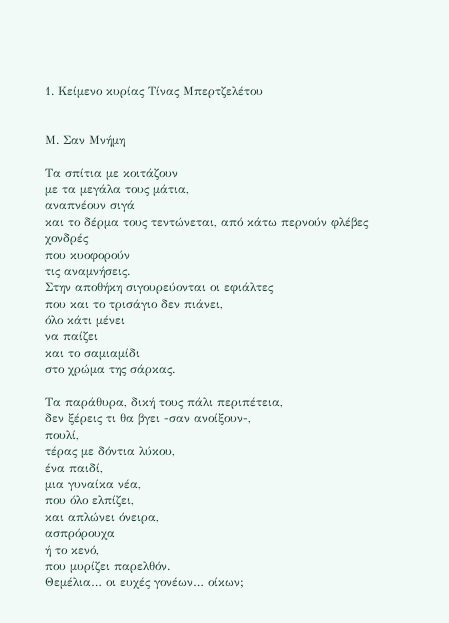1. Κείμενο κυρίας Τίνας Μπερτζελέτου


Μ. Σαν Μνήμη

Τα σπίτια με κοιτάζουν
με τα μεγάλα τους μάτια,
αναπνέουν σιγά
και το δέρμα τους τεντώνεται, από κάτω περνούν φλέβες χονδρές
που κυοφορούν
τις αναμνήσεις.
Στην αποθήκη σιγουρεύονται οι εφιάλτες
που και το τρισάγιο δεν πιάνει,
όλο κάτι μένει
να παίζει
και το σαμιαμίδι
στο χρώμα της σάρκας.

Τα παράθυρα, δική τους πάλι περιπέτεια,
δεν ξέρεις τι θα βγει -σαν ανοίξουν-,
πουλί,
τέρας με δόντια λύκου,
ένα παιδί,
μια γυναίκα νέα,
που όλο ελπίζει,
και απλώνει όνειρα,
ασπρόρουχα
ή το κενό,
που μυρίζει παρελθόν.
Θεμέλια… οι ευχές γονέων… οίκων;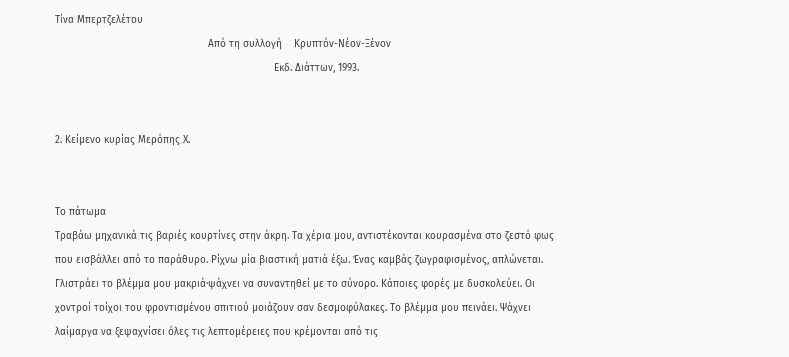Τίνα Μπερτζελέτου
                                                   Από τη συλλογή    Κρυπτόν-Νέον-Ξένον
                                                                         Εκδ. Διάττων, 1993.


2. Κείμενο κυρίας Μερόπης Χ.


Το πάτωμα
Τραβάω μηχανικά τις βαριές κουρτίνες στην άκρη. Τα χέρια μου, αντιστέκονται κουρασμένα στο ζεστό φως που εισβάλλει από το παράθυρο. Ρίχνω μία βιαστική ματιά έξω. Ένας καμβάς ζωγραφισμένος, απλώνεται. Γλιστράει το βλέμμα μου μακριά·ψάχνει να συναντηθεί με το σύνορο. Κάποιες φορές με δυσκολεύει. Οι χοντροί τοίχοι του φροντισμένου σπιτιού μοιάζουν σαν δεσμοφύλακες. Το βλέμμα μου πεινάει. Ψάχνει λαίμαργα να ξεψαχνίσει όλες τις λεπτομέρειες που κρέμονται από τις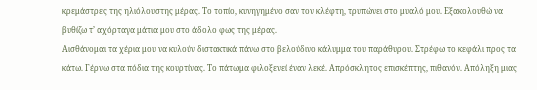κρεμάστρες της ηλιόλουστης μέρας. Το τοπίο, κυνηγημένο σαν τον κλέφτη, τρυπώνει στο μυαλό μου. Εξακολουθώ να βυθίζω τ’ αχόρταγα μάτια μου στο άδολο φως της μέρας.
Αισθάνομαι τα χέρια μου να κυλούν διστακτικά πάνω στο βελούδινο κάλυμμα του παράθυρου. Στρέφω το κεφάλι προς τα κάτω. Γέρνω στα πόδια της κουρτίνας. Το πάτωμα φιλοξενεί έναν λεκέ. Απρόσκλητος επισκέπτης, πιθανόν. Απόληξη μιας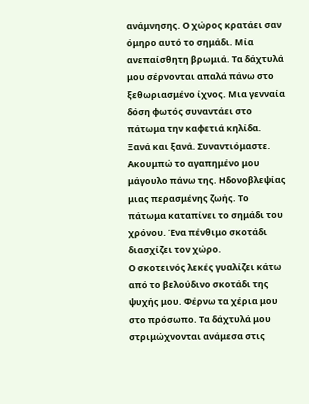ανάμνησης. Ο χώρος κρατάει σαν όμηρο αυτό το σημάδι. Μία ανεπαίσθητη βρωμιά. Τα δάχτυλά μου σέρνονται απαλά πάνω στο ξεθωριασμένο ίχνος. Μια γενναία δόση φωτός συναντάει στο πάτωμα την καφετιά κηλίδα. Ξανά και ξανά. Συναντιόμαστε. Ακουμπώ το αγαπημένο μου μάγουλο πάνω της. Ηδονοβλεψίας μιας περασμένης ζωής. Το πάτωμα καταπίνει το σημάδι του χρόνου. Ένα πένθιμο σκοτάδι διασχίζει τον χώρο.
Ο σκοτεινός λεκές γυαλίζει κάτω από το βελούδινο σκοτάδι της ψυχής μου. Φέρνω τα χέρια μου στο πρόσωπο. Τα δάχτυλά μου στριμώχνονται ανάμεσα στις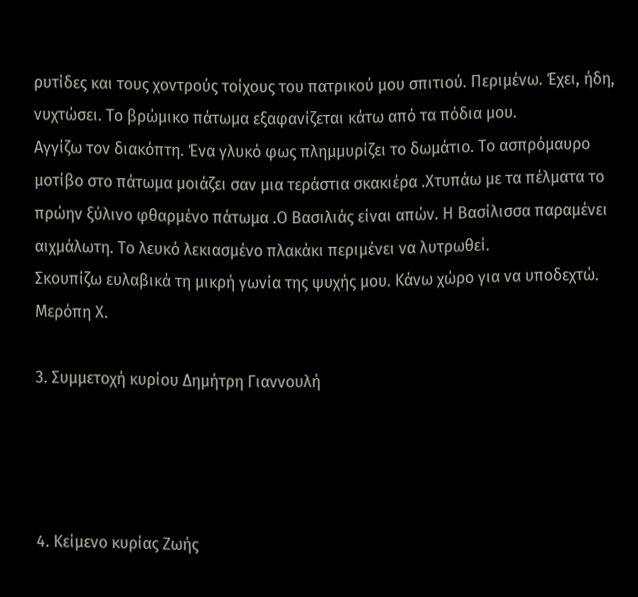ρυτίδες και τους χοντρούς τοίχους του πατρικού μου σπιτιού. Περιμένω. Έχει, ήδη, νυχτώσει. Το βρώμικο πάτωμα εξαφανίζεται κάτω από τα πόδια μου.
Αγγίζω τον διακόπτη. Ένα γλυκό φως πλημμυρίζει το δωμάτιο. Το ασπρόμαυρο μοτίβο στο πάτωμα μοιάζει σαν μια τεράστια σκακιέρα .Χτυπάω με τα πέλματα το πρώην ξύλινο φθαρμένο πάτωμα .Ο Βασιλιάς είναι απών. Η Βασίλισσα παραμένει αιχμάλωτη. Το λευκό λεκιασμένο πλακάκι περιμένει να λυτρωθεί.
Σκουπίζω ευλαβικά τη μικρή γωνία της ψυχής μου. Κάνω χώρο για να υποδεχτώ.
Μερόπη Χ.

3. Συμμετοχή κυρίου Δημήτρη Γιαννουλή




4. Κείμενο κυρίας Ζωής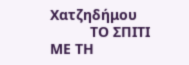Χατζηδήμου
          ΤΟ ΣΠΙΤΙ ΜΕ ΤΗ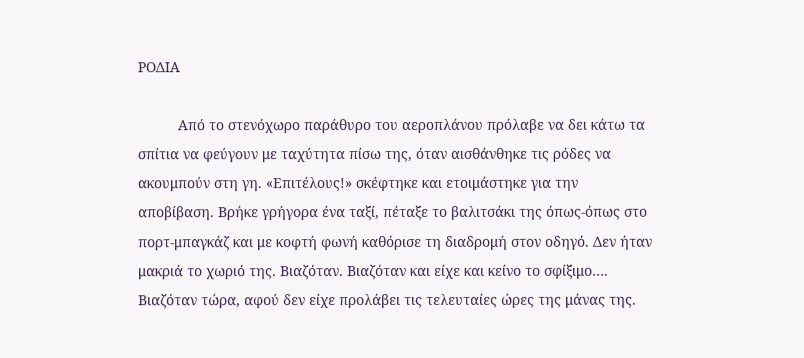ΡΟΔΙΑ

          Από το στενόχωρο παράθυρο του αεροπλάνου πρόλαβε να δει κάτω τα σπίτια να φεύγουν με ταχύτητα πίσω της, όταν αισθάνθηκε τις ρόδες να ακουμπούν στη γη. «Επιτέλους!» σκέφτηκε και ετοιμάστηκε για την αποβίβαση. Βρήκε γρήγορα ένα ταξί, πέταξε το βαλιτσάκι της όπως-όπως στο πορτ-μπαγκάζ και με κοφτή φωνή καθόρισε τη διαδρομή στον οδηγό. Δεν ήταν μακριά το χωριό της. Βιαζόταν. Βιαζόταν και είχε και κείνο το σφίξιμο…. Βιαζόταν τώρα, αφού δεν είχε προλάβει τις τελευταίες ώρες της μάνας της.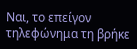Ναι, το επείγον τηλεφώνημα τη βρήκε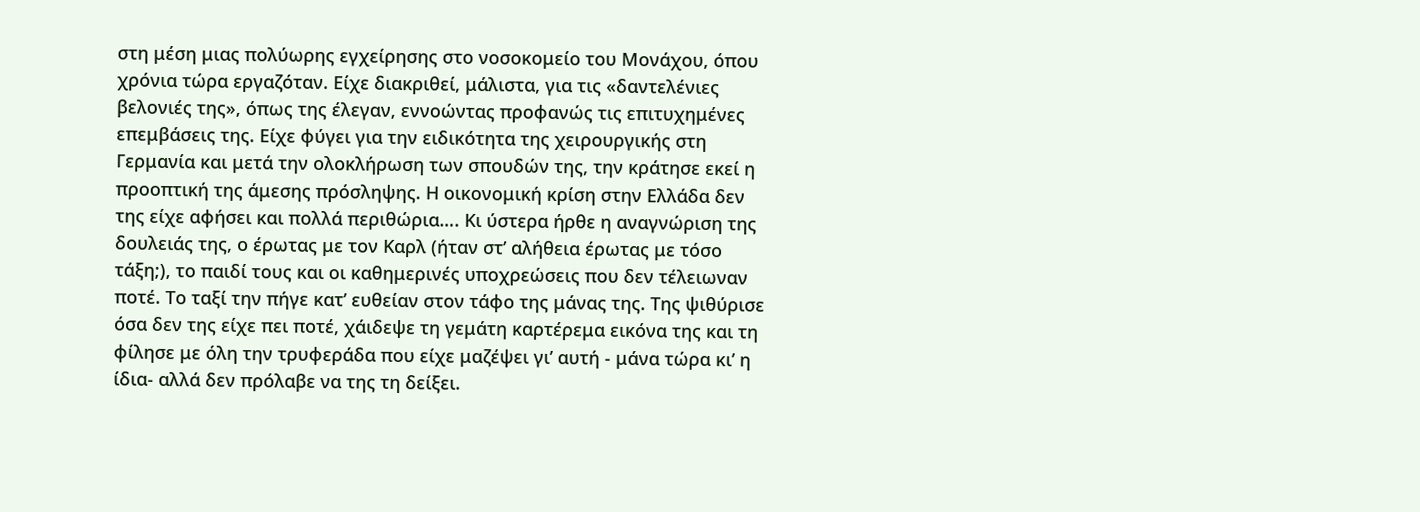στη μέση μιας πολύωρης εγχείρησης στο νοσοκομείο του Μονάχου, όπου χρόνια τώρα εργαζόταν. Είχε διακριθεί, μάλιστα, για τις «δαντελένιες βελονιές της», όπως της έλεγαν, εννοώντας προφανώς τις επιτυχημένες επεμβάσεις της. Είχε φύγει για την ειδικότητα της χειρουργικής στη Γερμανία και μετά την ολοκλήρωση των σπουδών της, την κράτησε εκεί η προοπτική της άμεσης πρόσληψης. Η οικονομική κρίση στην Ελλάδα δεν της είχε αφήσει και πολλά περιθώρια…. Κι ύστερα ήρθε η αναγνώριση της δουλειάς της, ο έρωτας με τον Καρλ (ήταν στ’ αλήθεια έρωτας με τόσο τάξη;), το παιδί τους και οι καθημερινές υποχρεώσεις που δεν τέλειωναν ποτέ. Το ταξί την πήγε κατ’ ευθείαν στον τάφο της μάνας της. Της ψιθύρισε όσα δεν της είχε πει ποτέ, χάιδεψε τη γεμάτη καρτέρεμα εικόνα της και τη φίλησε με όλη την τρυφεράδα που είχε μαζέψει γι’ αυτή - μάνα τώρα κι’ η ίδια- αλλά δεν πρόλαβε να της τη δείξει.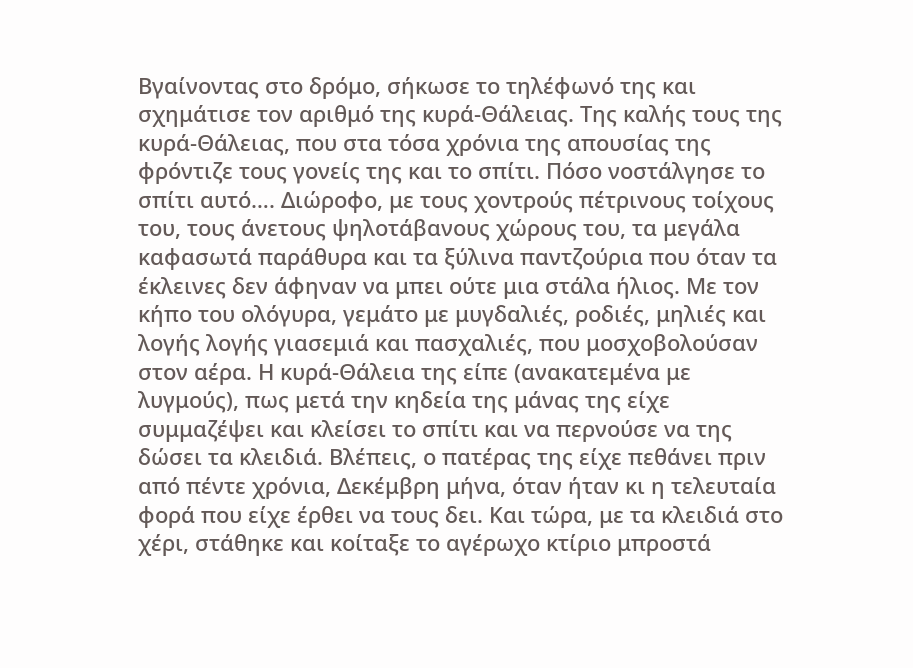Βγαίνοντας στο δρόμο, σήκωσε το τηλέφωνό της και σχημάτισε τον αριθμό της κυρά-Θάλειας. Της καλής τους της κυρά-Θάλειας, που στα τόσα χρόνια της απουσίας της φρόντιζε τους γονείς της και το σπίτι. Πόσο νοστάλγησε το σπίτι αυτό…. Διώροφο, με τους χοντρούς πέτρινους τοίχους του, τους άνετους ψηλοτάβανους χώρους του, τα μεγάλα καφασωτά παράθυρα και τα ξύλινα παντζούρια που όταν τα έκλεινες δεν άφηναν να μπει ούτε μια στάλα ήλιος. Με τον κήπο του ολόγυρα, γεμάτο με μυγδαλιές, ροδιές, μηλιές και λογής λογής γιασεμιά και πασχαλιές, που μοσχοβολούσαν στον αέρα. Η κυρά-Θάλεια της είπε (ανακατεμένα με λυγμούς), πως μετά την κηδεία της μάνας της είχε συμμαζέψει και κλείσει το σπίτι και να περνούσε να της δώσει τα κλειδιά. Βλέπεις, ο πατέρας της είχε πεθάνει πριν από πέντε χρόνια, Δεκέμβρη μήνα, όταν ήταν κι η τελευταία φορά που είχε έρθει να τους δει. Και τώρα, με τα κλειδιά στο χέρι, στάθηκε και κοίταξε το αγέρωχο κτίριο μπροστά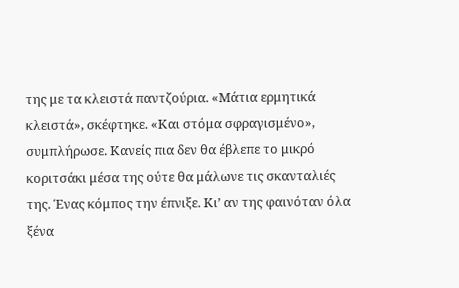της με τα κλειστά παντζούρια. «Μάτια ερμητικά κλειστά», σκέφτηκε. «Και στόμα σφραγισμένο», συμπλήρωσε. Κανείς πια δεν θα έβλεπε το μικρό κοριτσάκι μέσα της ούτε θα μάλωνε τις σκανταλιές της. Ένας κόμπος την έπνιξε. Κι’ αν της φαινόταν όλα ξένα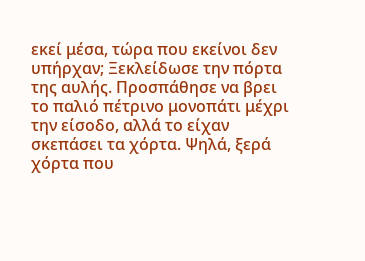εκεί μέσα, τώρα που εκείνοι δεν υπήρχαν; Ξεκλείδωσε την πόρτα της αυλής. Προσπάθησε να βρει το παλιό πέτρινο μονοπάτι μέχρι την είσοδο, αλλά το είχαν σκεπάσει τα χόρτα. Ψηλά, ξερά χόρτα που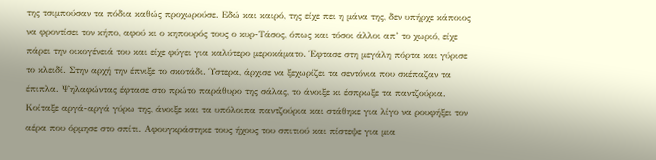της τσιμπούσαν τα πόδια καθώς προχωρούσε. Εδώ και καιρό, της είχε πει η μάνα της, δεν υπήρχε κάποιος να φροντίσει τον κήπο, αφού κι ο κηπουρός τους ο κυρ-Τάσος, όπως και τόσοι άλλοι απ’ το χωριό, είχε πάρει την οικογένειά του και είχε φύγει για καλύτερο μεροκάματο. Έφτασε στη μεγάλη πόρτα και γύρισε το κλειδί. Στην αρχή την έπνιξε το σκοτάδι. Ύστερα, άρχισε να ξεχωρίζει τα σεντόνια που σκέπαζαν τα έπιπλα. Ψηλαφώντας έφτασε στο πρώτο παράθυρο της σάλας, το άνοιξε κι έσπρωξε τα παντζούρια. Κοίταξε αργά-αργά γύρω της, άνοιξε και τα υπόλοιπα παντζούρια και στάθηκε για λίγο να ρουφήξει τον αέρα που όρμησε στο σπίτι. Αφουγκράστηκε τους ήχους του σπιτιού και πίστεψε για μια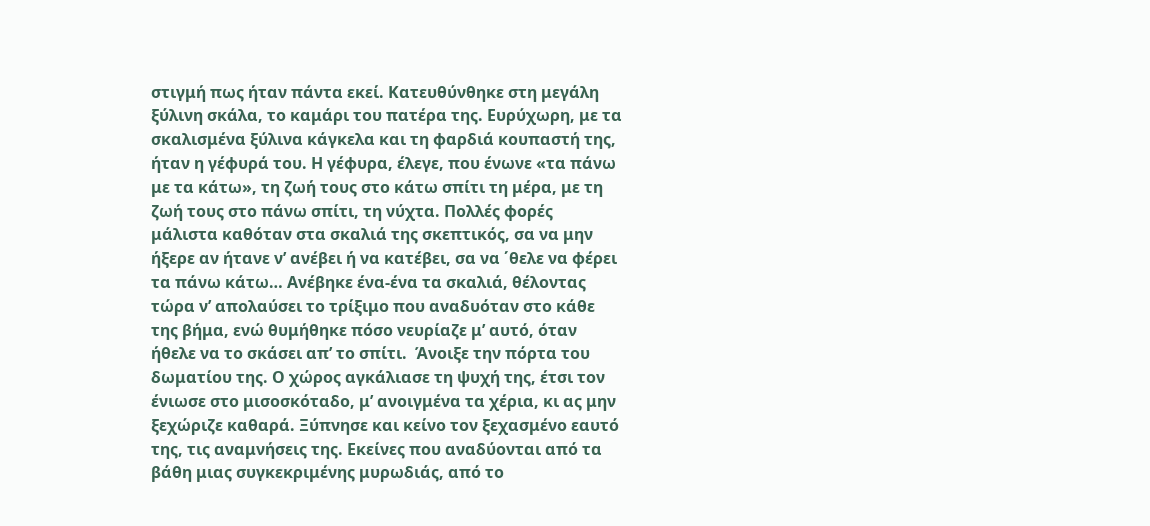στιγμή πως ήταν πάντα εκεί. Κατευθύνθηκε στη μεγάλη ξύλινη σκάλα, το καμάρι του πατέρα της. Ευρύχωρη, με τα σκαλισμένα ξύλινα κάγκελα και τη φαρδιά κουπαστή της, ήταν η γέφυρά του. Η γέφυρα, έλεγε, που ένωνε «τα πάνω με τα κάτω», τη ζωή τους στο κάτω σπίτι τη μέρα, με τη ζωή τους στο πάνω σπίτι, τη νύχτα. Πολλές φορές μάλιστα καθόταν στα σκαλιά της σκεπτικός, σα να μην ήξερε αν ήτανε ν’ ανέβει ή να κατέβει, σα να ΄θελε να φέρει τα πάνω κάτω… Ανέβηκε ένα-ένα τα σκαλιά, θέλοντας τώρα ν’ απολαύσει το τρίξιμο που αναδυόταν στο κάθε της βήμα, ενώ θυμήθηκε πόσο νευρίαζε μ’ αυτό, όταν ήθελε να το σκάσει απ’ το σπίτι.  Άνοιξε την πόρτα του δωματίου της. Ο χώρος αγκάλιασε τη ψυχή της, έτσι τον ένιωσε στο μισοσκόταδο, μ’ ανοιγμένα τα χέρια, κι ας μην ξεχώριζε καθαρά. Ξύπνησε και κείνο τον ξεχασμένο εαυτό της, τις αναμνήσεις της. Εκείνες που αναδύονται από τα βάθη μιας συγκεκριμένης μυρωδιάς, από το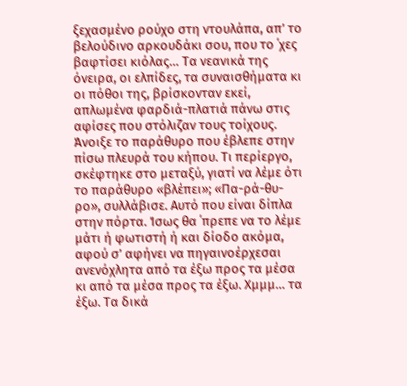ξεχασμένο ρούχο στη ντουλάπα, απ’ το βελούδινο αρκουδάκι σου, που το ΄χες βαφτίσει κιόλας… Τα νεανικά της όνειρα, οι ελπίδες, τα συναισθήματα κι οι πόθοι της, βρίσκονταν εκεί, απλωμένα φαρδιά-πλατιά πάνω στις αφίσες που στόλιζαν τους τοίχους. Άνοιξε το παράθυρο που έβλεπε στην πίσω πλευρά του κήπου. Τι περίεργο, σκέφτηκε στο μεταξύ, γιατί να λέμε ότι το παράθυρο «βλέπει»; «Πα-ρά-θυ-ρο», συλλάβισε. Αυτό που είναι δίπλα στην πόρτα. Ίσως θα ΄πρεπε να το λέμε μάτι ή φωτιστή ή και δίοδο ακόμα, αφού σ’ αφήνει να πηγαινοέρχεσαι ανενόχλητα από τα έξω προς τα μέσα κι από τα μέσα προς τα έξω. Χμμμ… τα έξω. Τα δικά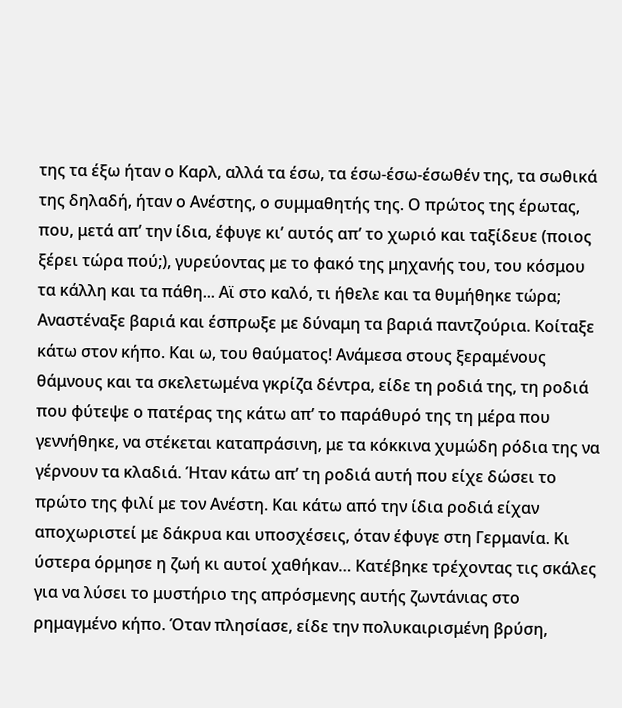της τα έξω ήταν ο Καρλ, αλλά τα έσω, τα έσω-έσω-έσωθέν της, τα σωθικά της δηλαδή, ήταν ο Ανέστης, ο συμμαθητής της. Ο πρώτος της έρωτας, που, μετά απ’ την ίδια, έφυγε κι’ αυτός απ’ το χωριό και ταξίδευε (ποιος ξέρει τώρα πού;), γυρεύοντας με το φακό της μηχανής του, του κόσμου τα κάλλη και τα πάθη... Αϊ στο καλό, τι ήθελε και τα θυμήθηκε τώρα; Αναστέναξε βαριά και έσπρωξε με δύναμη τα βαριά παντζούρια. Κοίταξε κάτω στον κήπο. Και ω, του θαύματος! Ανάμεσα στους ξεραμένους θάμνους και τα σκελετωμένα γκρίζα δέντρα, είδε τη ροδιά της, τη ροδιά που φύτεψε ο πατέρας της κάτω απ’ το παράθυρό της τη μέρα που γεννήθηκε, να στέκεται καταπράσινη, με τα κόκκινα χυμώδη ρόδια της να γέρνουν τα κλαδιά. Ήταν κάτω απ’ τη ροδιά αυτή που είχε δώσει το πρώτο της φιλί με τον Ανέστη. Και κάτω από την ίδια ροδιά είχαν αποχωριστεί με δάκρυα και υποσχέσεις, όταν έφυγε στη Γερμανία. Κι ύστερα όρμησε η ζωή κι αυτοί χαθήκαν… Κατέβηκε τρέχοντας τις σκάλες για να λύσει το μυστήριο της απρόσμενης αυτής ζωντάνιας στο ρημαγμένο κήπο. Όταν πλησίασε, είδε την πολυκαιρισμένη βρύση,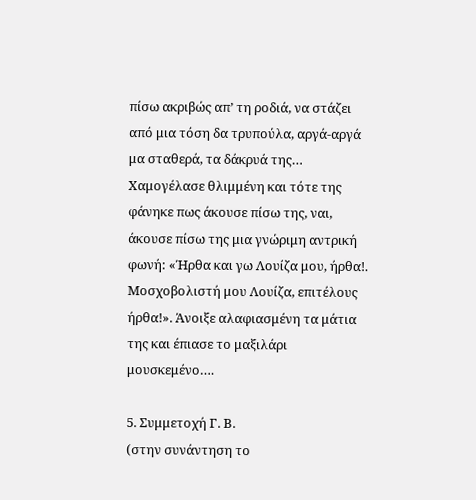πίσω ακριβώς απ’ τη ροδιά, να στάζει από μια τόση δα τρυπούλα, αργά-αργά μα σταθερά, τα δάκρυά της… Χαμογέλασε θλιμμένη και τότε της φάνηκε πως άκουσε πίσω της, ναι, άκουσε πίσω της μια γνώριμη αντρική φωνή: «Ήρθα και γω Λουίζα μου, ήρθα!. Μοσχοβολιστή μου Λουίζα, επιτέλους ήρθα!». Άνοιξε αλαφιασμένη τα μάτια της και έπιασε το μαξιλάρι μουσκεμένο….

5. Συμμετοχή Γ. Β.
(στην συνάντηση το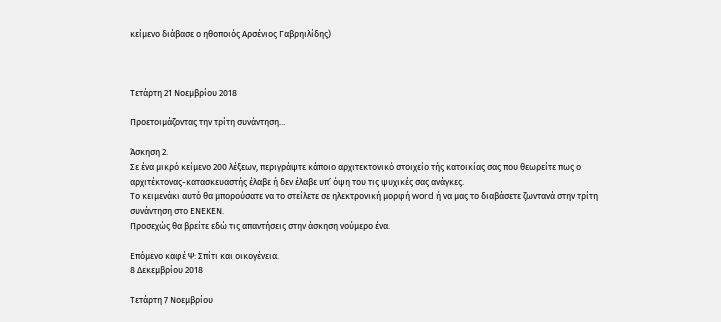κείμενο διάβασε ο ηθοποιός Αρσένιος Γαβρηιλίδης)



Τετάρτη 21 Νοεμβρίου 2018

Προετοιμάζοντας την τρίτη συνάντηση...

Άσκηση 2.
Σε ένα μικρό κείμενο 200 λέξεων, περιγράψτε κάποιο αρχιτεκτονικό στοιχείο τής κατοικίας σας που θεωρείτε πως ο αρχιτέκτονας-κατασκευαστής έλαβε ή δεν έλαβε υπ’ όψη του τις ψυχικές σας ανάγκες.
Το κειμενάκι αυτό θα μπορούσατε να το στείλετε σε ηλεκτρονική μορφή word ή να μας το διαβάσετε ζωντανά στην τρίτη συνάντηση στο ΕΝΕΚΕΝ.
Προσεχώς θα βρείτε εδώ τις απαντήσεις στην άσκηση νούμερο ένα.

Επόμενο καφέ Ψ: Σπίτι και οικογένεια.
8 Δεκεμβρίου 2018

Τετάρτη 7 Νοεμβρίου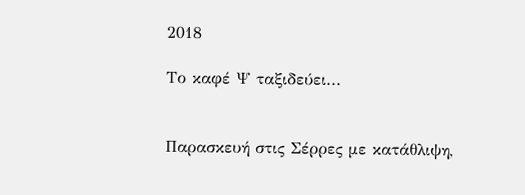2018

Το καφέ Ψ ταξιδεύει...


Παρασκευή στις Σέρρες με κατάθλιψη,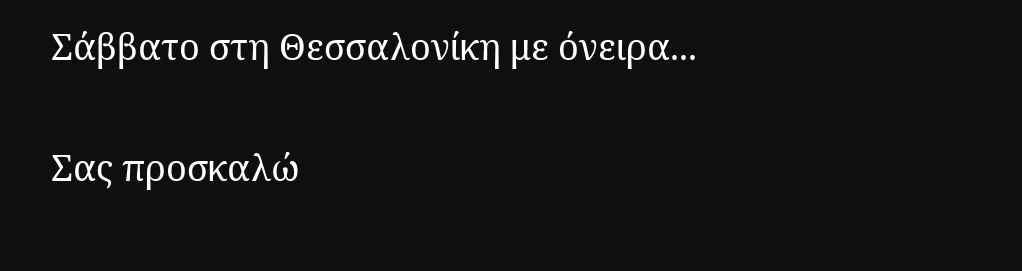Σάββατο στη Θεσσαλονίκη με όνειρα...

Σας προσκαλώ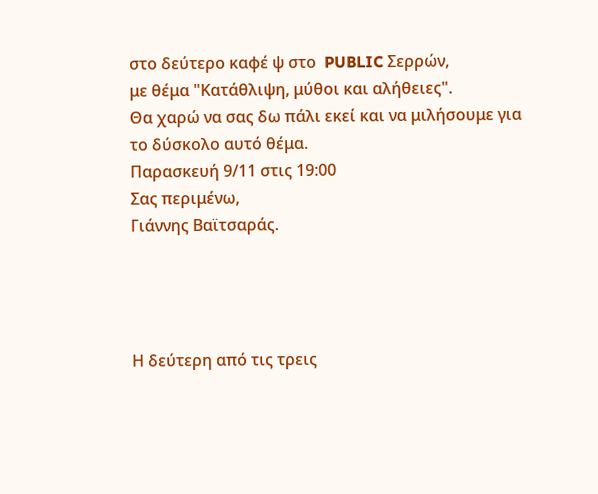στο δεύτερο καφέ ψ στο  PUBLIC Σερρών,
με θέμα "Κατάθλιψη, μύθοι και αλήθειες".
Θα χαρώ να σας δω πάλι εκεί και να μιλήσουμε για το δύσκολο αυτό θέμα.
Παρασκευή 9/11 στις 19:00
Σας περιμένω,
Γιάννης Βαϊτσαράς.




Η δεύτερη από τις τρεις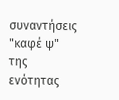συναντήσεις "καφέ ψ"
της ενότητας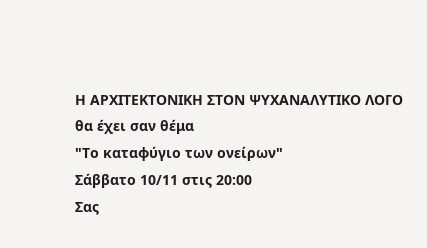Η ΑΡΧΙΤΕΚΤΟΝΙΚΗ ΣΤΟΝ ΨΥΧΑΝΑΛΥΤΙΚΟ ΛΟΓΟ
θα έχει σαν θέμα
"Το καταφύγιο των ονείρων"
Σάββατο 10/11 στις 20:00
Σας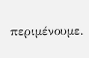περιμένουμε.